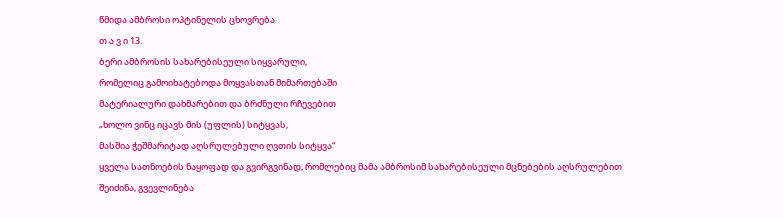წმიდა ამბროსი ოპტინელის ცხოვრება
თ ა ვ ი 13.
ბერი ამბროსის სახარებისეული სიყვარული,
რომელიც გამოიხატებოდა მოყვასთან მიმართებაში
მატერიალური დახმარებით და ბრძნული რჩევებით
„ხოლო ვინც იცავს მის (უფლის) სიტყვას,
მასშია ჭეშმარიტად აღსრულებული ღვთის სიტყვა“
ყველა სათნოების ნაყოფად და გვირგვინად, რომლებიც მამა ამბროსიმ სახარებისეული მცნებების აღსრულებით შეიძინა, გვევლინება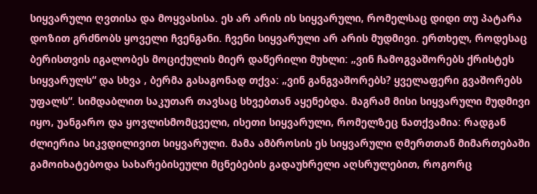სიყვარული ღვთისა და მოყვასისა. ეს არ არის ის სიყვარული, რომელსაც დიდი თუ პატარა დოზით გრძნობს ყოველი ჩვენგანი. ჩვენი სიყვარული არ არის მუდმივი. ერთხელ, როდესაც ბერისთვის იგალობეს მოციქულის მიერ დაწერილი მუხლი: „ვინ ჩამოგვაშორებს ქრისტეს სიყვარულს“ და სხვა , ბერმა გასაგონად თქვა: „ვინ განგვაშორებს? ყველაფერი გვაშორებს უფალს“. სიმდაბლით საკუთარ თავსაც სხვებთან აყენებდა. მაგრამ მისი სიყვარული მუდმივი იყო, უანგარო და ყოვლისმომცველი, ისეთი სიყვარული, რომელზეც ნათქვამია: რადგან ძლიერია სიკვდილივით სიყვარული. მამა ამბროსის ეს სიყვარული ღმერთთან მიმართებაში გამოიხატებოდა სახარებისეული მცნებების გადაუხრელი აღსრულებით, როგორც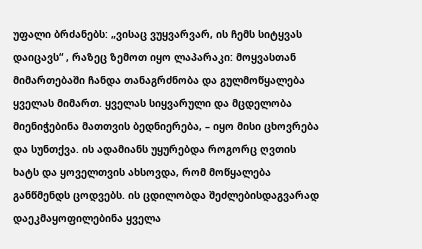უფალი ბრძანებს: „ვისაც ვუყვარვარ, ის ჩემს სიტყვას დაიცავს“ , რაზეც ზემოთ იყო ლაპარაკი: მოყვასთან მიმართებაში ჩანდა თანაგრძნობა და გულმოწყალება ყველას მიმართ. ყველას სიყვარული და მცდელობა მიენიჭებინა მათთვის ბედნიერება, – იყო მისი ცხოვრება და სუნთქვა. ის ადამიანს უყურებდა როგორც ღვთის ხატს და ყოველთვის ახსოვდა, რომ მოწყალება განწმენდს ცოდვებს. ის ცდილობდა შეძლებისდაგვარად დაეკმაყოფილებინა ყველა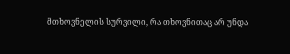მთხოვნელის სურვილი, რა თხოვნითაც არ უნდა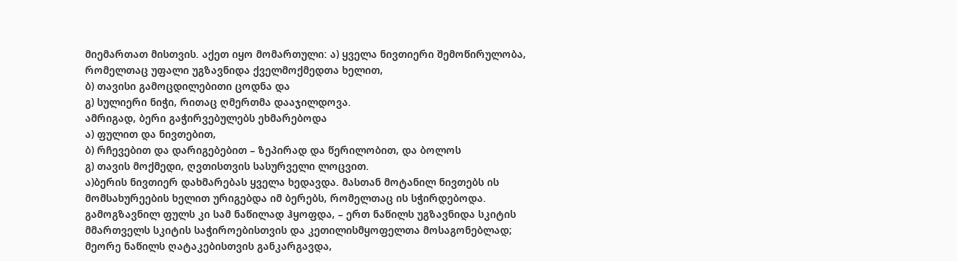მიემართათ მისთვის. აქეთ იყო მომართული: ა) ყველა ნივთიერი შემოწირულობა, რომელთაც უფალი უგზავნიდა ქველმოქმედთა ხელით,
ბ) თავისი გამოცდილებითი ცოდნა და
გ) სულიერი ნიჭი, რითაც ღმერთმა დააჯილდოვა.
ამრიგად, ბერი გაჭირვებულებს ეხმარებოდა
ა) ფულით და ნივთებით,
ბ) რჩევებით და დარიგებებით – ზეპირად და წერილობით, და ბოლოს
გ) თავის მოქმედი, ღვთისთვის სასურველი ლოცვით.
ა)ბერის ნივთიერ დახმარებას ყველა ხედავდა. მასთან მოტანილ ნივთებს ის მომსახურეების ხელით ურიგებდა იმ ბერებს, რომელთაც ის სჭირდებოდა. გამოგზავნილ ფულს კი სამ ნაწილად ჰყოფდა, – ერთ ნაწილს უგზავნიდა სკიტის მმართველს სკიტის საჭიროებისთვის და კეთილისმყოფელთა მოსაგონებლად; მეორე ნაწილს ღატაკებისთვის განკარგავდა,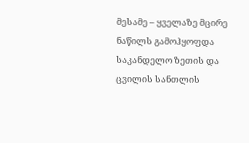მესამე – ყველაზე მცირე ნაწილს გამოჰყოფდა საკანდელო ზეთის და ცვილის სანთლის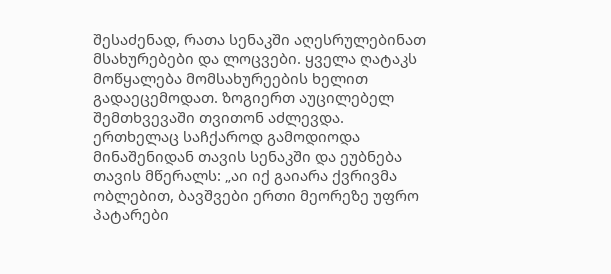შესაძენად, რათა სენაკში აღესრულებინათ მსახურებები და ლოცვები. ყველა ღატაკს მოწყალება მომსახურეების ხელით გადაეცემოდათ. ზოგიერთ აუცილებელ შემთხვევაში თვითონ აძლევდა. ერთხელაც საჩქაროდ გამოდიოდა მინაშენიდან თავის სენაკში და ეუბნება თავის მწერალს: „აი იქ გაიარა ქვრივმა ობლებით, ბავშვები ერთი მეორეზე უფრო პატარები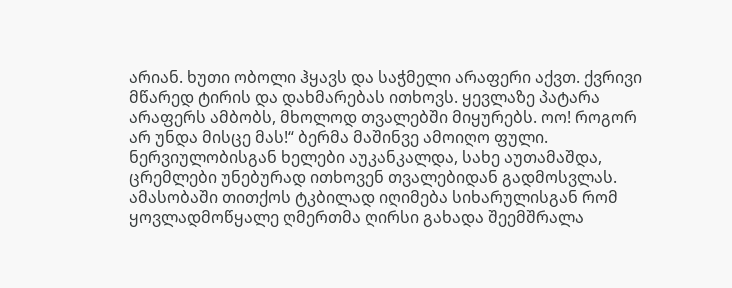არიან. ხუთი ობოლი ჰყავს და საჭმელი არაფერი აქვთ. ქვრივი მწარედ ტირის და დახმარებას ითხოვს. ყევლაზე პატარა არაფერს ამბობს, მხოლოდ თვალებში მიყურებს. ოო! როგორ არ უნდა მისცე მას!“ ბერმა მაშინვე ამოიღო ფული. ნერვიულობისგან ხელები აუკანკალდა, სახე აუთამაშდა, ცრემლები უნებურად ითხოვენ თვალებიდან გადმოსვლას. ამასობაში თითქოს ტკბილად იღიმება სიხარულისგან რომ ყოვლადმოწყალე ღმერთმა ღირსი გახადა შეემშრალა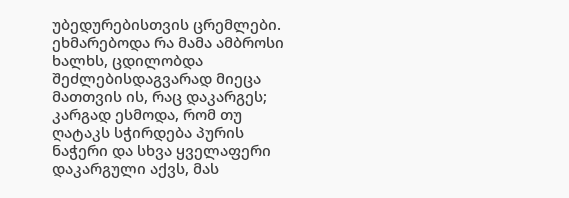უბედურებისთვის ცრემლები.
ეხმარებოდა რა მამა ამბროსი ხალხს, ცდილობდა შეძლებისდაგვარად მიეცა მათთვის ის, რაც დაკარგეს; კარგად ესმოდა, რომ თუ ღატაკს სჭირდება პურის ნაჭერი და სხვა ყველაფერი დაკარგული აქვს, მას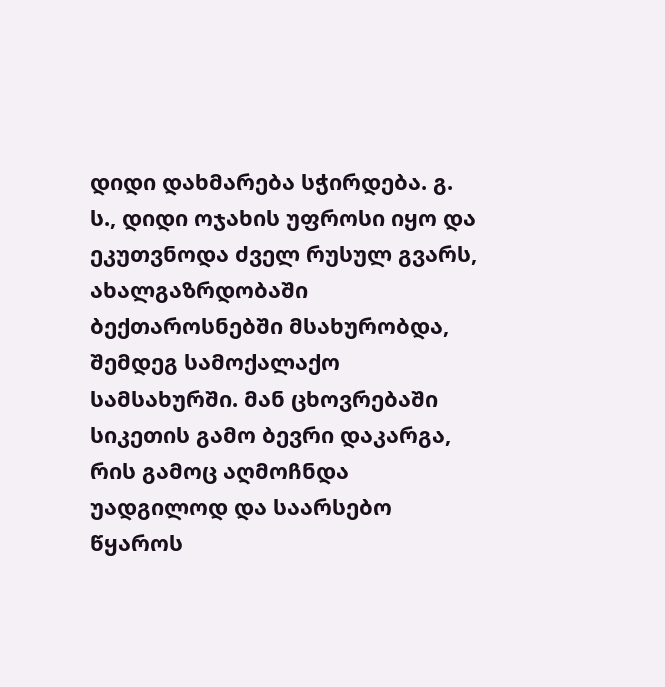დიდი დახმარება სჭირდება. გ. ს., დიდი ოჯახის უფროსი იყო და ეკუთვნოდა ძველ რუსულ გვარს, ახალგაზრდობაში ბექთაროსნებში მსახურობდა, შემდეგ სამოქალაქო სამსახურში. მან ცხოვრებაში სიკეთის გამო ბევრი დაკარგა, რის გამოც აღმოჩნდა უადგილოდ და საარსებო წყაროს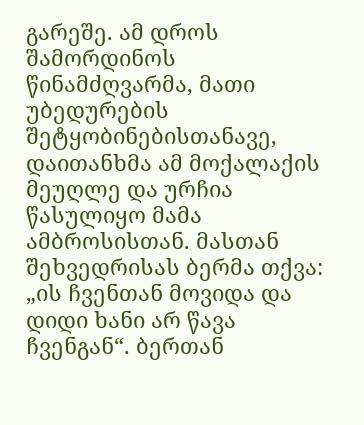გარეშე. ამ დროს შამორდინოს წინამძღვარმა, მათი უბედურების შეტყობინებისთანავე, დაითანხმა ამ მოქალაქის მეუღლე და ურჩია წასულიყო მამა ამბროსისთან. მასთან შეხვედრისას ბერმა თქვა: „ის ჩვენთან მოვიდა და დიდი ხანი არ წავა ჩვენგან“. ბერთან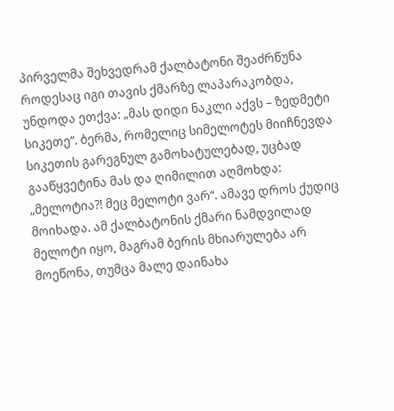პირველმა შეხვედრამ ქალბატონი შეაძრწუნა როდესაც იგი თავის ქმარზე ლაპარაკობდა, უნდოდა ეთქვა: „მას დიდი ნაკლი აქვს – ზედმეტი სიკეთე“. ბერმა, რომელიც სიმელოტეს მიიჩნევდა სიკეთის გარეგნულ გამოხატულებად, უცბად გააწყვეტინა მას და ღიმილით აღმოხდა: „მელოტია?! მეც მელოტი ვარ“. ამავე დროს ქუდიც მოიხადა. ამ ქალბატონის ქმარი ნამდვილად მელოტი იყო, მაგრამ ბერის მხიარულება არ მოეწონა, თუმცა მალე დაინახა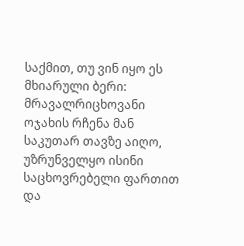საქმით, თუ ვინ იყო ეს მხიარული ბერი: მრავალრიცხოვანი ოჯახის რჩენა მან საკუთარ თავზე აიღო, უზრუნველყო ისინი საცხოვრებელი ფართით და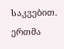საკვებით. ერთმა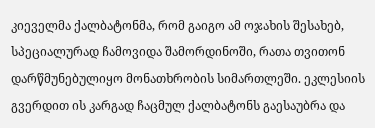კიეველმა ქალბატონმა, რომ გაიგო ამ ოჯახის შესახებ, სპეციალურად ჩამოვიდა შამორდინოში, რათა თვითონ დარწმუნებულიყო მონათხრობის სიმართლეში. ეკლესიის გვერდით ის კარგად ჩაცმულ ქალბატონს გაესაუბრა და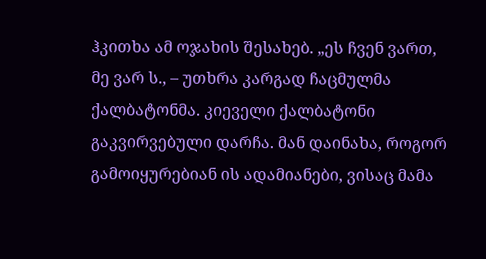ჰკითხა ამ ოჯახის შესახებ. „ეს ჩვენ ვართ, მე ვარ ს., – უთხრა კარგად ჩაცმულმა ქალბატონმა. კიეველი ქალბატონი გაკვირვებული დარჩა. მან დაინახა, როგორ გამოიყურებიან ის ადამიანები, ვისაც მამა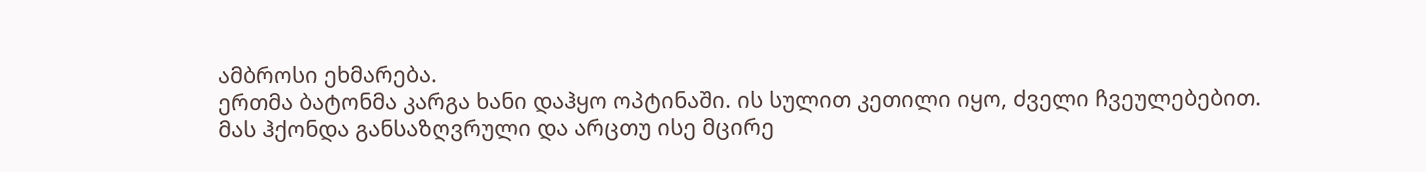ამბროსი ეხმარება.
ერთმა ბატონმა კარგა ხანი დაჰყო ოპტინაში. ის სულით კეთილი იყო, ძველი ჩვეულებებით. მას ჰქონდა განსაზღვრული და არცთუ ისე მცირე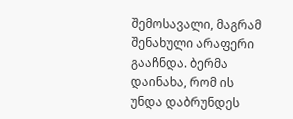შემოსავალი, მაგრამ შენახული არაფერი გააჩნდა. ბერმა დაინახა, რომ ის უნდა დაბრუნდეს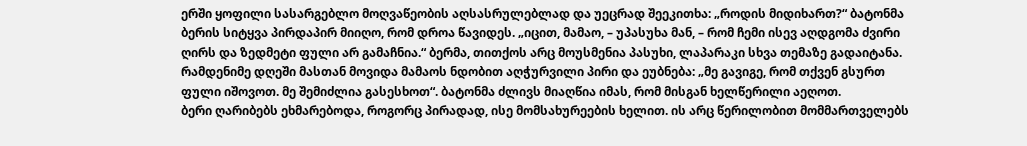ერში ყოფილი სასარგებლო მოღვაწეობის აღსასრულებლად და უეცრად შეეკითხა: „როდის მიდიხართ?“ ბატონმა ბერის სიტყვა პირდაპირ მიიღო, რომ დროა წავიდეს. „იცით, მამაო, – უპასუხა მან, – რომ ჩემი ისევ აღდგომა ძვირი ღირს და ზედმეტი ფული არ გამაჩნია.“ ბერმა, თითქოს არც მოუსმენია პასუხი, ლაპარაკი სხვა თემაზე გადაიტანა. რამდენიმე დღეში მასთან მოვიდა მამაოს ნდობით აღჭურვილი პირი და ეუბნება: „მე გავიგე, რომ თქვენ გსურთ ფული იშოვოთ. მე შემიძლია გასესხოთ“. ბატონმა ძლივს მიაღწია იმას, რომ მისგან ხელწერილი აეღოთ.
ბერი ღარიბებს ეხმარებოდა, როგორც პირადად, ისე მომსახურეების ხელით. ის არც წერილობით მომმართველებს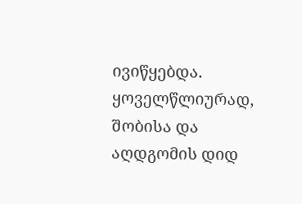ივიწყებდა. ყოველწლიურად, შობისა და აღდგომის დიდ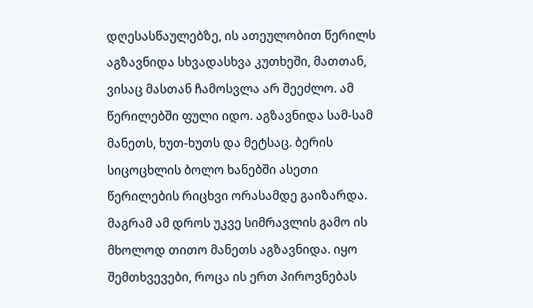დღესასწაულებზე, ის ათეულობით წერილს აგზავნიდა სხვადასხვა კუთხეში, მათთან, ვისაც მასთან ჩამოსვლა არ შეეძლო. ამ წერილებში ფული იდო. აგზავნიდა სამ-სამ მანეთს, ხუთ-ხუთს და მეტსაც. ბერის სიცოცხლის ბოლო ხანებში ასეთი წერილების რიცხვი ორასამდე გაიზარდა. მაგრამ ამ დროს უკვე სიმრავლის გამო ის მხოლოდ თითო მანეთს აგზავნიდა. იყო შემთხვევები, როცა ის ერთ პიროვნებას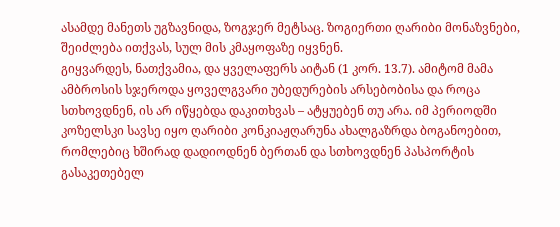ასამდე მანეთს უგზავნიდა, ზოგჯერ მეტსაც. ზოგიერთი ღარიბი მონაზვნები, შეიძლება ითქვას, სულ მის კმაყოფაზე იყვნენ.
გიყვარდეს, ნათქვამია, და ყველაფერს აიტან (1 კორ. 13.7). ამიტომ მამა ამბროსის სჯეროდა ყოველგვარი უბედურების არსებობისა და როცა სთხოვდნენ, ის არ იწყებდა დაკითხვას – ატყუებენ თუ არა. იმ პერიოდში კოზელსკი სავსე იყო ღარიბი კონკიაჟღარუნა ახალგაზრდა ბოგანოებით, რომლებიც ხშირად დადიოდნენ ბერთან და სთხოვდნენ პასპორტის გასაკეთებელ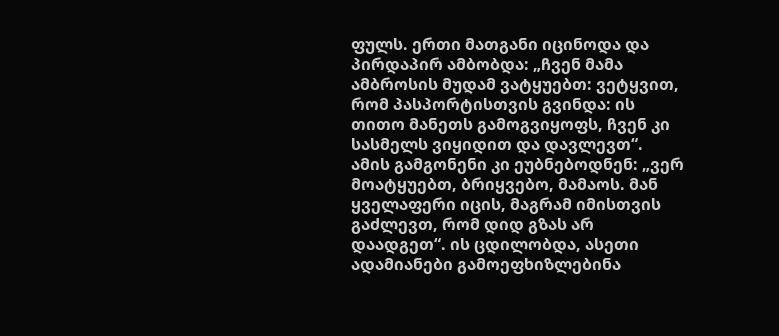ფულს. ერთი მათგანი იცინოდა და პირდაპირ ამბობდა: „ჩვენ მამა ამბროსის მუდამ ვატყუებთ: ვეტყვით, რომ პასპორტისთვის გვინდა: ის თითო მანეთს გამოგვიყოფს, ჩვენ კი სასმელს ვიყიდით და დავლევთ“. ამის გამგონენი კი ეუბნებოდნენ: „ვერ მოატყუებთ, ბრიყვებო, მამაოს. მან ყველაფერი იცის, მაგრამ იმისთვის გაძლევთ, რომ დიდ გზას არ დაადგეთ“. ის ცდილობდა, ასეთი ადამიანები გამოეფხიზლებინა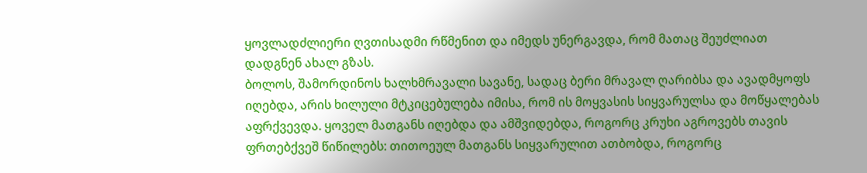ყოვლადძლიერი ღვთისადმი რწმენით და იმედს უნერგავდა, რომ მათაც შეუძლიათ დადგნენ ახალ გზას.
ბოლოს, შამორდინოს ხალხმრავალი სავანე, სადაც ბერი მრავალ ღარიბსა და ავადმყოფს იღებდა, არის ხილული მტკიცებულება იმისა, რომ ის მოყვასის სიყვარულსა და მოწყალებას აფრქვევდა. ყოველ მათგანს იღებდა და ამშვიდებდა, როგორც კრუხი აგროვებს თავის ფრთებქვეშ წიწილებს: თითოეულ მათგანს სიყვარულით ათბობდა, როგორც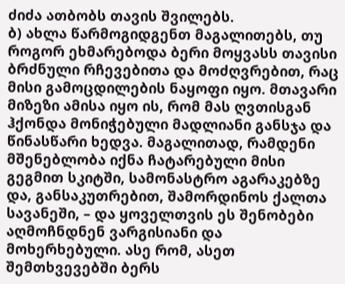ძიძა ათბობს თავის შვილებს.
ბ) ახლა წარმოგიდგენთ მაგალითებს, თუ როგორ ეხმარებოდა ბერი მოყვასს თავისი ბრძნული რჩევებითა და მოძღვრებით, რაც მისი გამოცდილების ნაყოფი იყო. მთავარი მიზეზი ამისა იყო ის, რომ მას ღვთისგან ჰქონდა მონიჭებული მადლიანი განსჯა და წინასწარი ხედვა. მაგალითად, რამდენი მშენებლობა იქნა ჩატარებული მისი გეგმით სკიტში, სამონასტრო აგარაკებზე და, განსაკუთრებით, შამორდინოს ქალთა სავანეში, – და ყოველთვის ეს შენობები აღმოჩნდნენ ვარგისიანი და მოხერხებული. ასე რომ, ასეთ შემთხვევებში ბერს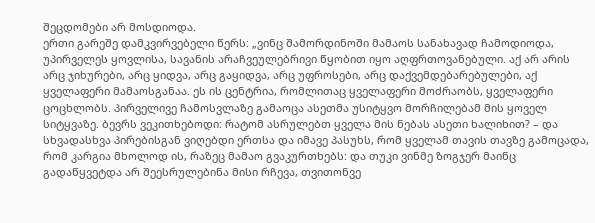შეცდომები არ მოსდიოდა.
ერთი გარეშე დამკვირვებელი წერს: „ვინც შამორდინოში მამაოს სანახავად ჩამოდიოდა, უპირველეს ყოვლისა, სავანის არაჩვეულებრივი წყობით იყო აღფრთოვანებული. აქ არ არის არც ჯიხურები, არც ყიდვა, არც გაყიდვა, არც უფროსები, არც დაქვემდებარებულები, აქ ყველაფერი მამაოსგანაა. ეს ის ცენტრია, რომლითაც ყველაფერი მოძრაობს, ყველაფერი ცოცხლობს. პირველივე ჩამოსვლაზე გამაოცა ასეთმა უსიტყვო მორჩილებამ მის ყოველ სიტყვაზე. ბევრს ვეკითხებოდი: რატომ ასრულებთ ყველა მის ნებას ასეთი ხალიხით? – და სხვადასხვა პირებისგან ვიღებდი ერთსა და იმავე პასუხს, რომ ყველამ თავის თავზე გამოცადა, რომ კარგია მხოლოდ ის, რაზეც მამაო გვაკურთხებს: და თუკი ვინმე ზოგჯერ მაინც გადაწყვეტდა არ შეესრულებინა მისი რჩევა, თვითონვე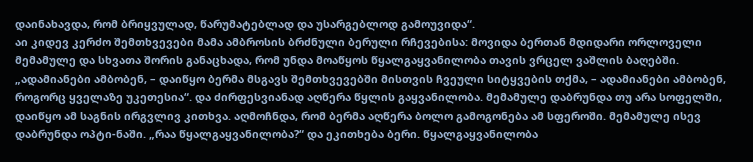დაინახავდა, რომ ბრიყვულად, წარუმატებლად და უსარგებლოდ გამოუვიდა“.
აი კიდევ კერძო შემთხვევები მამა ამბროსის ბრძნული ბერული რჩევებისა: მოვიდა ბერთან მდიდარი ორლოველი მემამულე და სხვათა შორის განაცხადა, რომ უნდა მოაწყოს წყალგაყვანილობა თავის ვრცელ ვაშლის ბაღებში. „ადამიანები ამბობენ, – დაიწყო ბერმა მსგავს შემთხვევებში მისთვის ჩვეული სიტყვების თქმა, – ადამიანები ამბობენ, როგორც ყველაზე უკეთესია“. და ძირფესვიანად აღწერა წყლის გაყვანილობა. მემამულე დაბრუნდა თუ არა სოფელში, დაიწყო ამ საგნის ირგვლივ კითხვა. აღმოჩნდა, რომ ბერმა აღწერა ბოლო გამოგონება ამ სფეროში. მემამულე ისევ დაბრუნდა ოპტი-ნაში. „რაა წყალგაყვანილობა?“ და ეკითხება ბერი. წყალგაყვანილობა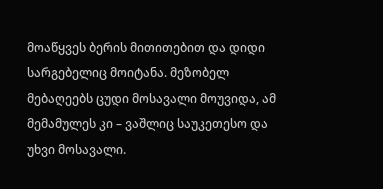მოაწყვეს ბერის მითითებით და დიდი სარგებელიც მოიტანა. მეზობელ მებაღეებს ცუდი მოსავალი მოუვიდა, ამ მემამულეს კი – ვაშლიც საუკეთესო და უხვი მოსავალი.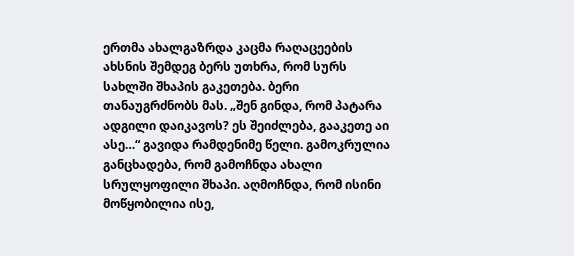ერთმა ახალგაზრდა კაცმა რაღაცეების ახსნის შემდეგ ბერს უთხრა, რომ სურს სახლში შხაპის გაკეთება. ბერი თანაუგრძნობს მას. „შენ გინდა, რომ პატარა ადგილი დაიკავოს? ეს შეიძლება, გააკეთე აი ასე…“ გავიდა რამდენიმე წელი. გამოკრულია განცხადება, რომ გამოჩნდა ახალი სრულყოფილი შხაპი. აღმოჩნდა, რომ ისინი მოწყობილია ისე,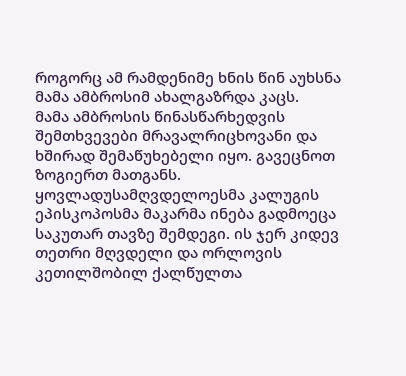როგორც ამ რამდენიმე ხნის წინ აუხსნა მამა ამბროსიმ ახალგაზრდა კაცს.
მამა ამბროსის წინასწარხედვის შემთხვევები მრავალრიცხოვანი და ხშირად შემაწუხებელი იყო. გავეცნოთ ზოგიერთ მათგანს.
ყოვლადუსამღვდელოესმა კალუგის ეპისკოპოსმა მაკარმა ინება გადმოეცა საკუთარ თავზე შემდეგი. ის ჯერ კიდევ თეთრი მღვდელი და ორლოვის კეთილშობილ ქალწულთა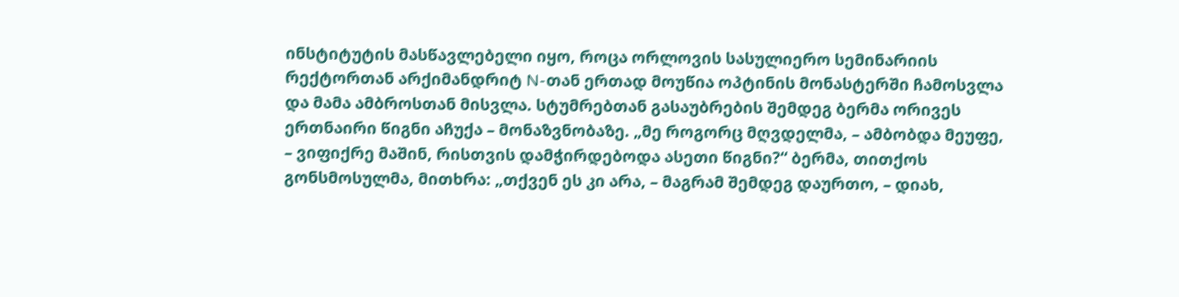ინსტიტუტის მასწავლებელი იყო, როცა ორლოვის სასულიერო სემინარიის რექტორთან არქიმანდრიტ N-თან ერთად მოუწია ოპტინის მონასტერში ჩამოსვლა და მამა ამბროსთან მისვლა. სტუმრებთან გასაუბრების შემდეგ ბერმა ორივეს ერთნაირი წიგნი აჩუქა – მონაზვნობაზე. „მე როგორც მღვდელმა, – ამბობდა მეუფე, – ვიფიქრე მაშინ, რისთვის დამჭირდებოდა ასეთი წიგნი?“ ბერმა, თითქოს გონსმოსულმა, მითხრა: „თქვენ ეს კი არა, – მაგრამ შემდეგ დაურთო, – დიახ,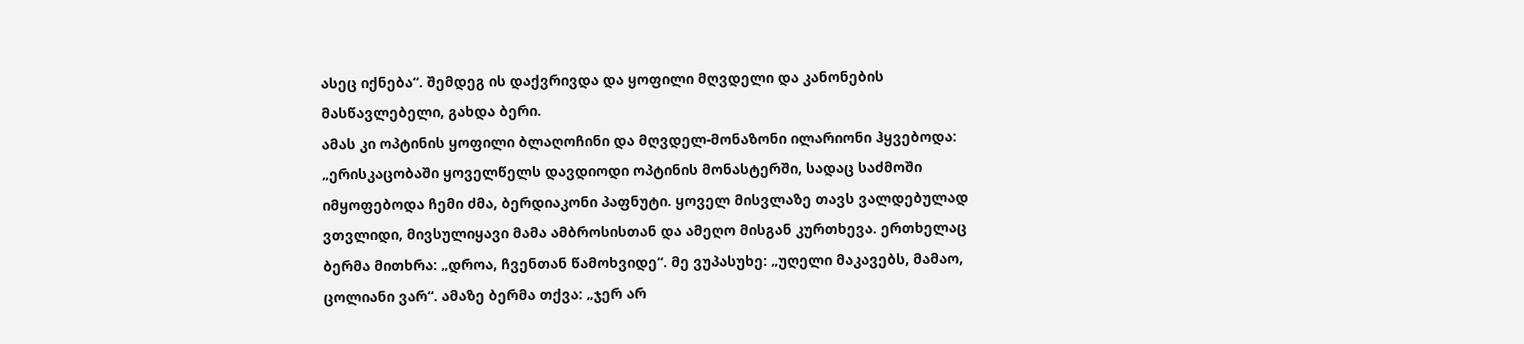ასეც იქნება“. შემდეგ ის დაქვრივდა და ყოფილი მღვდელი და კანონების მასწავლებელი, გახდა ბერი.
ამას კი ოპტინის ყოფილი ბლაღოჩინი და მღვდელ-მონაზონი ილარიონი ჰყვებოდა: „ერისკაცობაში ყოველწელს დავდიოდი ოპტინის მონასტერში, სადაც საძმოში იმყოფებოდა ჩემი ძმა, ბერდიაკონი პაფნუტი. ყოველ მისვლაზე თავს ვალდებულად ვთვლიდი, მივსულიყავი მამა ამბროსისთან და ამეღო მისგან კურთხევა. ერთხელაც ბერმა მითხრა: „დროა, ჩვენთან წამოხვიდე“. მე ვუპასუხე: „უღელი მაკავებს, მამაო, ცოლიანი ვარ“. ამაზე ბერმა თქვა: „ჯერ არ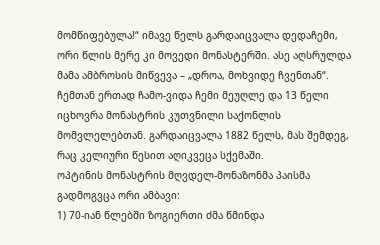მომწიფებულა!“ იმავე წელს გარდაიცვალა დედაჩემი, ორი წლის მერე კი მოვედი მონასტერში. ასე აღსრულდა მამა ამბროსის მიწვევა – „დროა, მოხვიდე ჩვენთან“. ჩემთან ერთად ჩამო-ვიდა ჩემი მეუღლე და 13 წელი იცხოვრა მონასტრის კუთვნილი საქონლის მომვლელებთან. გარდაიცვალა 1882 წელს, მას შემდეგ, რაც კელიური წესით აღიკვეცა სქემაში.
ოპტინის მონასტრის მღვდელ-მონაზონმა პაისმა გადმოგვცა ორი ამბავი:
1) 70-იან წლებში ზოგიერთი ძმა წმინდა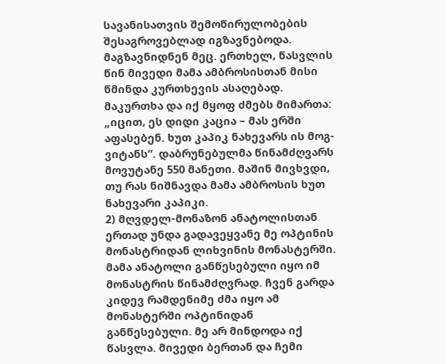სავანისათვის შემოწირულობების შესაგროვებლად იგზავნებოდა. მაგზავნიდნენ მეც. ერთხელ, წასვლის წინ მივედი მამა ამბროსისთან მისი წმინდა კურთხევის ასაღებად. მაკურთხა და იქ მყოფ ძმებს მიმართა: „იცით, ეს დიდი კაცია – მას ერში აფასებენ. ხუთ კაპიკ ნახევარს ის მოგ-ვიტანს“. დაბრუნებულმა წინამძღვარს მოვუტანე 550 მანეთი. მაშინ მივხვდი, თუ რას ნიშნავდა მამა ამბროსის ხუთ ნახევარი კაპიკი.
2) მღვდელ-მონაზონ ანატოლისთან ერთად უნდა გადავეყვანე მე ოპტინის მონასტრიდან ლიხვინის მონასტერში. მამა ანატოლი განწესებული იყო იმ მონასტრის წინამძღვრად. ჩვენ გარდა კიდევ რამდენიმე ძმა იყო ამ მონასტერში ოპტინიდან განწესებული. მე არ მინდოდა იქ წასვლა. მივედი ბერთან და ჩემი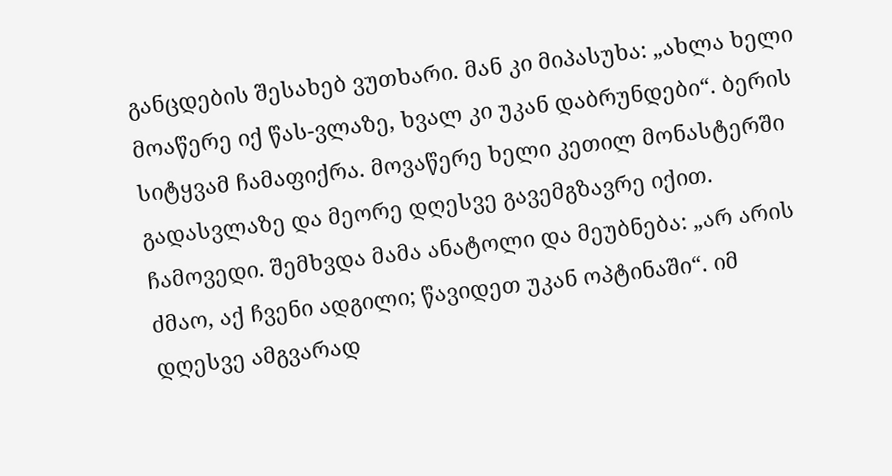განცდების შესახებ ვუთხარი. მან კი მიპასუხა: „ახლა ხელი მოაწერე იქ წას-ვლაზე, ხვალ კი უკან დაბრუნდები“. ბერის სიტყვამ ჩამაფიქრა. მოვაწერე ხელი კეთილ მონასტერში გადასვლაზე და მეორე დღესვე გავემგზავრე იქით. ჩამოვედი. შემხვდა მამა ანატოლი და მეუბნება: „არ არის ძმაო, აქ ჩვენი ადგილი; წავიდეთ უკან ოპტინაში“. იმ დღესვე ამგვარად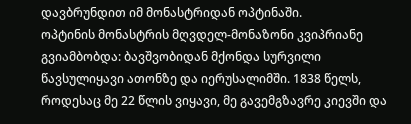დავბრუნდით იმ მონასტრიდან ოპტინაში.
ოპტინის მონასტრის მღვდელ-მონაზონი კვიპრიანე გვიამბობდა: ბავშვობიდან მქონდა სურვილი წავსულიყავი ათონზე და იერუსალიმში. 1838 წელს, როდესაც მე 22 წლის ვიყავი, მე გავემგზავრე კიევში და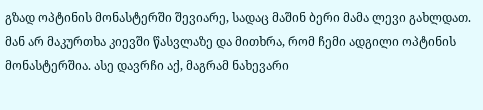გზად ოპტინის მონასტერში შევიარე, სადაც მაშინ ბერი მამა ლევი გახლდათ. მან არ მაკურთხა კიევში წასვლაზე და მითხრა, რომ ჩემი ადგილი ოპტინის მონასტერშია. ასე დავრჩი აქ, მაგრამ ნახევარი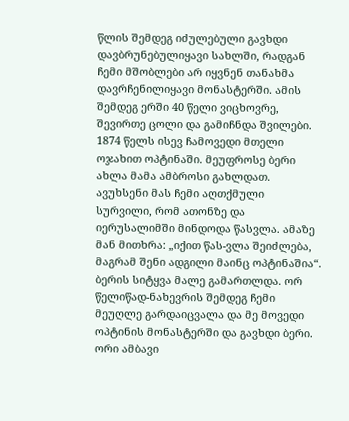წლის შემდეგ იძულებული გავხდი დავბრუნებულიყავი სახლში, რადგან ჩემი მშობლები არ იყვნენ თანახმა დავრჩენილიყავი მონასტერში. ამის შემდეგ ერში 40 წელი ვიცხოვრე, შევირთე ცოლი და გამიჩნდა შვილები. 1874 წელს ისევ ჩამოვედი მთელი ოჯახით ოპტინაში. მეუფროსე ბერი ახლა მამა ამბროსი გახლდათ. ავუხსენი მას ჩემი აღთქმული სურვილი, რომ ათონზე და იერუსალიმში მინდოდა წასვლა. ამაზე მან მითხრა: „იქით წას-ვლა შეიძლება, მაგრამ შენი ადგილი მაინც ოპტინაშია“. ბერის სიტყვა მალე გამართლდა. ორ წელიწად-ნახევრის შემდეგ ჩემი მეუღლე გარდაიცვალა და მე მოვედი ოპტინის მონასტერში და გავხდი ბერი.
ორი ამბავი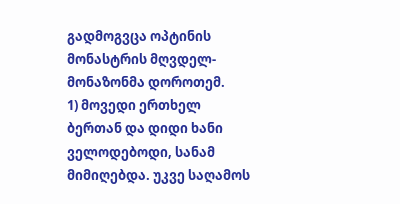გადმოგვცა ოპტინის მონასტრის მღვდელ-მონაზონმა დოროთემ.
1) მოვედი ერთხელ ბერთან და დიდი ხანი ველოდებოდი, სანამ მიმიღებდა. უკვე საღამოს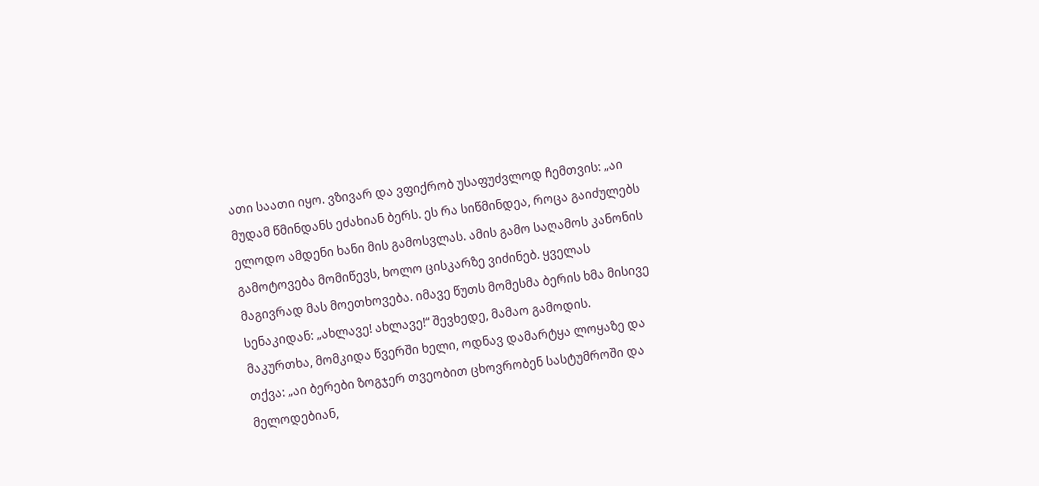ათი საათი იყო. ვზივარ და ვფიქრობ უსაფუძვლოდ ჩემთვის: „აი მუდამ წმინდანს ეძახიან ბერს. ეს რა სიწმინდეა, როცა გაიძულებს ელოდო ამდენი ხანი მის გამოსვლას. ამის გამო საღამოს კანონის გამოტოვება მომიწევს, ხოლო ცისკარზე ვიძინებ. ყველას მაგივრად მას მოეთხოვება. იმავე წუთს მომესმა ბერის ხმა მისივე სენაკიდან: „ახლავე! ახლავე!“ შევხედე, მამაო გამოდის. მაკურთხა, მომკიდა წვერში ხელი, ოდნავ დამარტყა ლოყაზე და თქვა: „აი ბერები ზოგჯერ თვეობით ცხოვრობენ სასტუმროში და მელოდებიან,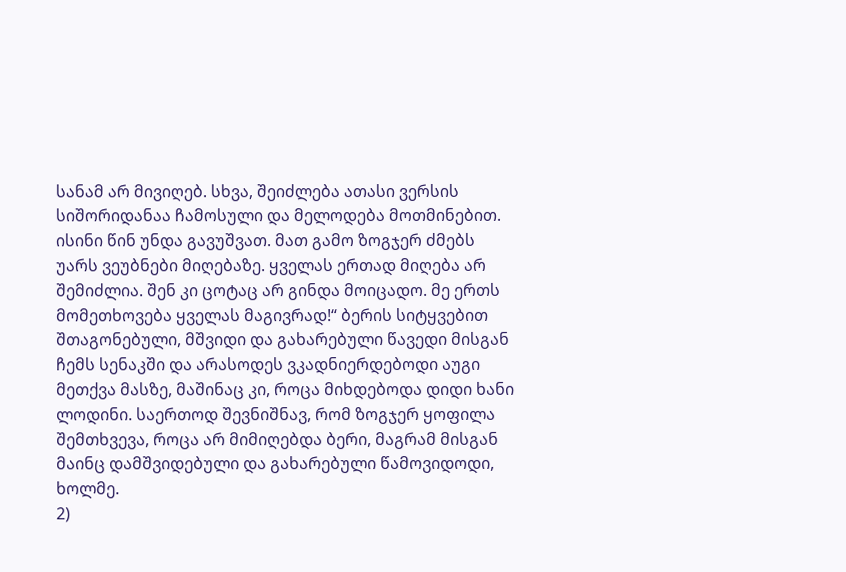სანამ არ მივიღებ. სხვა, შეიძლება ათასი ვერსის სიშორიდანაა ჩამოსული და მელოდება მოთმინებით. ისინი წინ უნდა გავუშვათ. მათ გამო ზოგჯერ ძმებს უარს ვეუბნები მიღებაზე. ყველას ერთად მიღება არ შემიძლია. შენ კი ცოტაც არ გინდა მოიცადო. მე ერთს მომეთხოვება ყველას მაგივრად!“ ბერის სიტყვებით შთაგონებული, მშვიდი და გახარებული წავედი მისგან ჩემს სენაკში და არასოდეს ვკადნიერდებოდი აუგი მეთქვა მასზე, მაშინაც კი, როცა მიხდებოდა დიდი ხანი ლოდინი. საერთოდ შევნიშნავ, რომ ზოგჯერ ყოფილა შემთხვევა, როცა არ მიმიღებდა ბერი, მაგრამ მისგან მაინც დამშვიდებული და გახარებული წამოვიდოდი, ხოლმე.
2)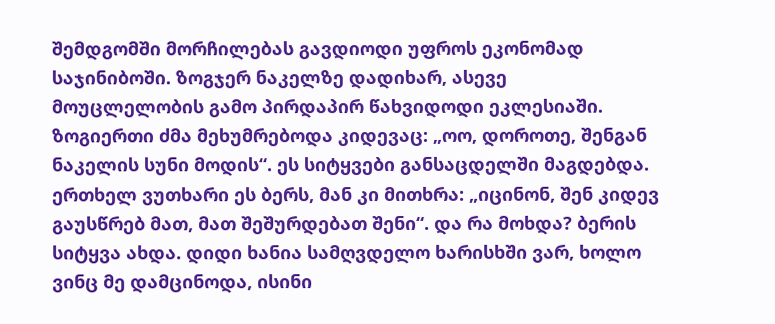შემდგომში მორჩილებას გავდიოდი უფროს ეკონომად საჯინიბოში. ზოგჯერ ნაკელზე დადიხარ, ასევე მოუცლელობის გამო პირდაპირ წახვიდოდი ეკლესიაში. ზოგიერთი ძმა მეხუმრებოდა კიდევაც: „ოო, დოროთე, შენგან ნაკელის სუნი მოდის“. ეს სიტყვები განსაცდელში მაგდებდა. ერთხელ ვუთხარი ეს ბერს, მან კი მითხრა: „იცინონ, შენ კიდევ გაუსწრებ მათ, მათ შეშურდებათ შენი“. და რა მოხდა? ბერის სიტყვა ახდა. დიდი ხანია სამღვდელო ხარისხში ვარ, ხოლო ვინც მე დამცინოდა, ისინი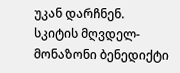უკან დარჩნენ.
სკიტის მღვდელ-მონაზონი ბენედიქტი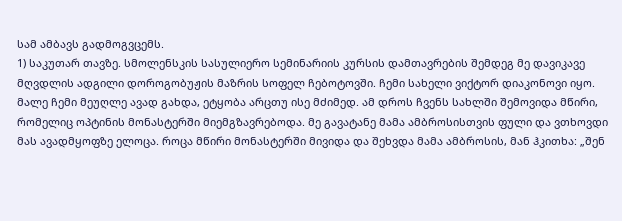სამ ამბავს გადმოგვცემს.
1) საკუთარ თავზე. სმოლენსკის სასულიერო სემინარიის კურსის დამთავრების შემდეგ მე დავიკავე მღვდლის ადგილი დოროგობუჟის მაზრის სოფელ ჩებოტოვში. ჩემი სახელი ვიქტორ დიაკონოვი იყო. მალე ჩემი მეუღლე ავად გახდა, ეტყობა არცთუ ისე მძიმედ. ამ დროს ჩვენს სახლში შემოვიდა მწირი, რომელიც ოპტინის მონასტერში მიემგზავრებოდა. მე გავატანე მამა ამბროსისთვის ფული და ვთხოვდი მას ავადმყოფზე ელოცა. როცა მწირი მონასტერში მივიდა და შეხვდა მამა ამბროსის, მან ჰკითხა: „შენ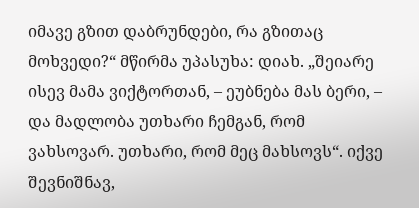იმავე გზით დაბრუნდები, რა გზითაც მოხვედი?“ მწირმა უპასუხა: დიახ. „შეიარე ისევ მამა ვიქტორთან, – ეუბნება მას ბერი, – და მადლობა უთხარი ჩემგან, რომ ვახსოვარ. უთხარი, რომ მეც მახსოვს“. იქვე შევნიშნავ,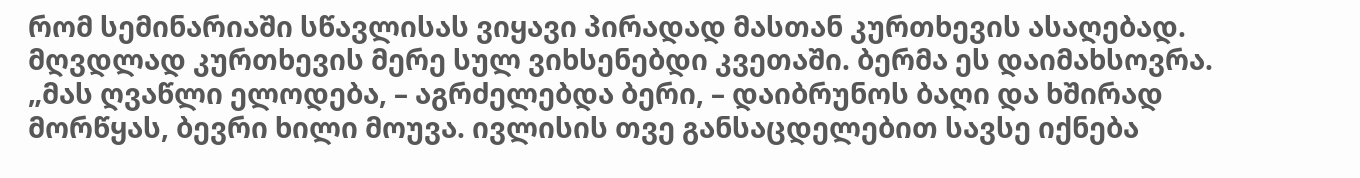რომ სემინარიაში სწავლისას ვიყავი პირადად მასთან კურთხევის ასაღებად. მღვდლად კურთხევის მერე სულ ვიხსენებდი კვეთაში. ბერმა ეს დაიმახსოვრა. „მას ღვაწლი ელოდება, – აგრძელებდა ბერი, – დაიბრუნოს ბაღი და ხშირად მორწყას, ბევრი ხილი მოუვა. ივლისის თვე განსაცდელებით სავსე იქნება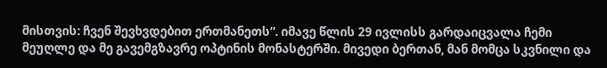მისთვის: ჩვენ შევხვდებით ერთმანეთს“. იმავე წლის 29 ივლისს გარდაიცვალა ჩემი მეუღლე და მე გავემგზავრე ოპტინის მონასტერში. მივედი ბერთან, მან მომცა სკვნილი და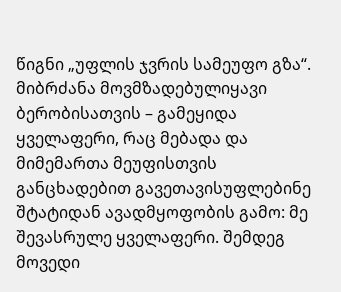წიგნი „უფლის ჯვრის სამეუფო გზა“. მიბრძანა მოვმზადებულიყავი ბერობისათვის – გამეყიდა ყველაფერი, რაც მებადა და მიმემართა მეუფისთვის განცხადებით გავეთავისუფლებინე შტატიდან ავადმყოფობის გამო: მე შევასრულე ყველაფერი. შემდეგ მოვედი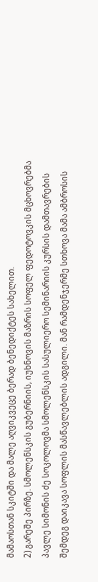მამაოსთან სკიტში და მალე აღვიკვეცე ბერად ბენედიქტეს სახელით.
2) გარეშე პირზე. სმოლენსკის გუბერნიის, იუხნოვის მაზრის სოფელ ფედოტოვკის მცხოვრებმა პავლე სიმონის ძე სოკოლოვმა სმოლენსკის სასულიერო სემინარიის კურსის დამთავრების შემდეგ დაიკავა სოფლის მასწავლებლის ადგილი. მან რამდენჯერმე სთხოვა მამა ამბროსის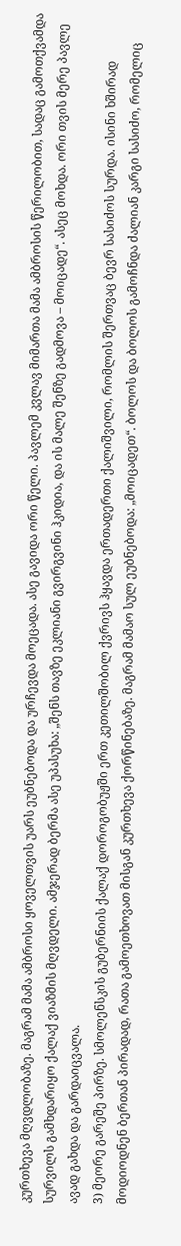კურთხევა მღვდლობაზე. მაგრამ მამა ამბროსი ყოველთვის უარს ეუბნებოდა და ურჩევდა მოეცადა. ასე გავიდა ორი წელი. პავლემ კვლავ მიმართა მამა ამბროსის წერილობით, სადაც გამოთქვამდა სურვილს გამხდარიყო ქალაქ ვიაზმის მღვდელი. ამჯერად ბერმა ასე უპასუხა: „შენს თავზე ეკლიანი გვირგვინი ჰკიდია, და ის მალე შენზე გადმოვა – მოიცადე“. ასეც მოხდა. ორი თვის მერე პავლე ავად გახდა და გარდაიცვალა.
3) მეორე გარეშე პირზე. სმოლენსკის გუბერნიის ქალაქ დოროგობუჟში ერთ კეთილშობილ ქვრივს ჰყავდა ერთადერთი ქალიშვილი, რომლის შერთვაც ბევრ სასიძოს სურდა. ისინი ხშირად მოდიოდნენ ბერთან პირადად, რათა გამოეთხოვათ მისგან კურთხევა ქორწინებაზე. მაგრამ მამაო სულ ეუბნებოდა: „მოიცადეთ“. ბოლოს და ბოლოს გამოჩნდა ძალიან კარგი სასიძო, რომელიც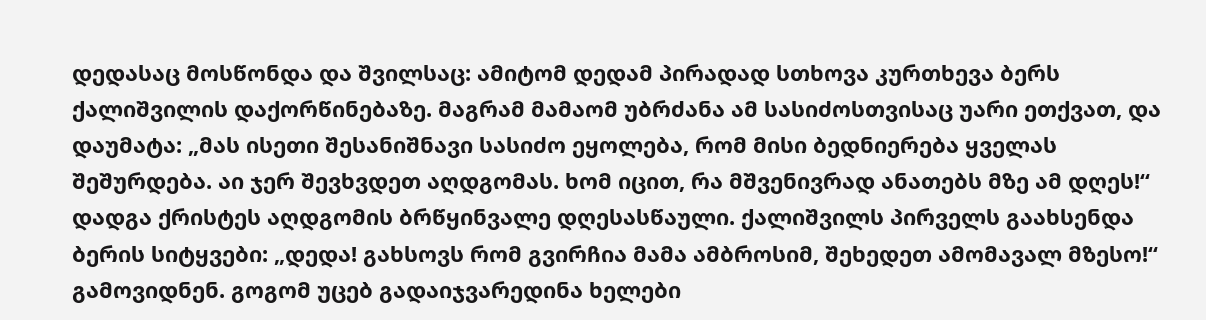დედასაც მოსწონდა და შვილსაც: ამიტომ დედამ პირადად სთხოვა კურთხევა ბერს ქალიშვილის დაქორწინებაზე. მაგრამ მამაომ უბრძანა ამ სასიძოსთვისაც უარი ეთქვათ, და დაუმატა: „მას ისეთი შესანიშნავი სასიძო ეყოლება, რომ მისი ბედნიერება ყველას შეშურდება. აი ჯერ შევხვდეთ აღდგომას. ხომ იცით, რა მშვენივრად ანათებს მზე ამ დღეს!“ დადგა ქრისტეს აღდგომის ბრწყინვალე დღესასწაული. ქალიშვილს პირველს გაახსენდა ბერის სიტყვები: „დედა! გახსოვს რომ გვირჩია მამა ამბროსიმ, შეხედეთ ამომავალ მზესო!“ გამოვიდნენ. გოგომ უცებ გადაიჯვარედინა ხელები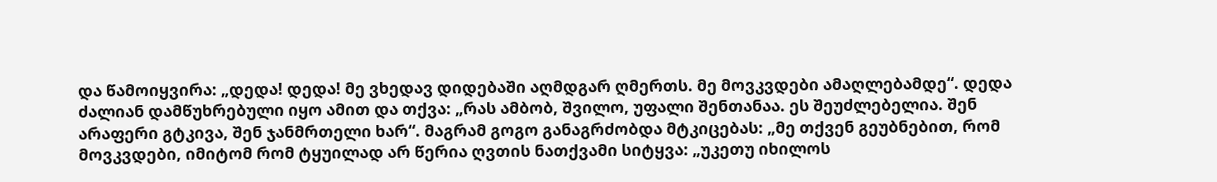და წამოიყვირა: „დედა! დედა! მე ვხედავ დიდებაში აღმდგარ ღმერთს. მე მოვკვდები ამაღლებამდე“. დედა ძალიან დამწუხრებული იყო ამით და თქვა: „რას ამბობ, შვილო, უფალი შენთანაა. ეს შეუძლებელია. შენ არაფერი გტკივა, შენ ჯანმრთელი ხარ“. მაგრამ გოგო განაგრძობდა მტკიცებას: „მე თქვენ გეუბნებით, რომ მოვკვდები, იმიტომ რომ ტყუილად არ წერია ღვთის ნათქვამი სიტყვა: „უკეთუ იხილოს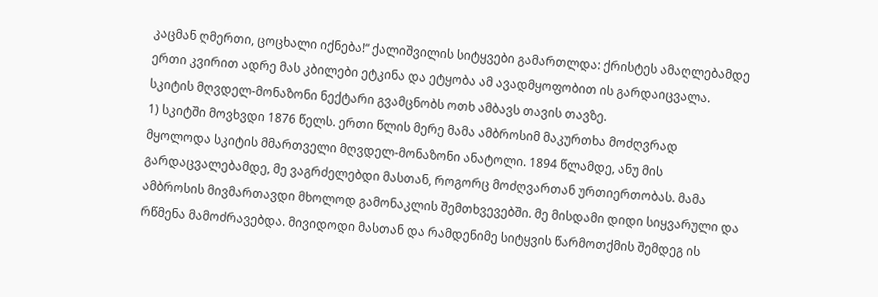კაცმან ღმერთი, ცოცხალი იქნება!“ ქალიშვილის სიტყვები გამართლდა: ქრისტეს ამაღლებამდე ერთი კვირით ადრე მას კბილები ეტკინა და ეტყობა ამ ავადმყოფობით ის გარდაიცვალა.
სკიტის მღვდელ-მონაზონი ნექტარი გვამცნობს ოთხ ამბავს თავის თავზე.
1) სკიტში მოვხვდი 1876 წელს. ერთი წლის მერე მამა ამბროსიმ მაკურთხა მოძღვრად მყოლოდა სკიტის მმართველი მღვდელ-მონაზონი ანატოლი. 1894 წლამდე, ანუ მის გარდაცვალებამდე, მე ვაგრძელებდი მასთან, როგორც მოძღვართან ურთიერთობას. მამა ამბროსის მივმართავდი მხოლოდ გამონაკლის შემთხვევებში. მე მისდამი დიდი სიყვარული და რწმენა მამოძრავებდა. მივიდოდი მასთან და რამდენიმე სიტყვის წარმოთქმის შემდეგ ის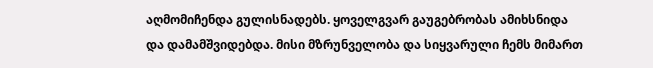აღმომიჩენდა გულისნადებს. ყოველგვარ გაუგებრობას ამიხსნიდა და დამამშვიდებდა. მისი მზრუნველობა და სიყვარული ჩემს მიმართ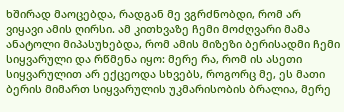ხშირად მაოცებდა, რადგან მე ვგრძნობდი, რომ არ ვიყავი ამის ღირსი. ამ კითხვაზე ჩემი მოძღვარი მამა ანატოლი მიპასუხებდა, რომ ამის მიზეზი ბერისადმი ჩემი სიყვარული და რწმენა იყო: მერე რა, რომ ის ასეთი სიყვარულით არ ექცეოდა სხვებს, როგორც მე, ეს მათი ბერის მიმართ სიყვარულის უკმარისობის ბრალია, მერე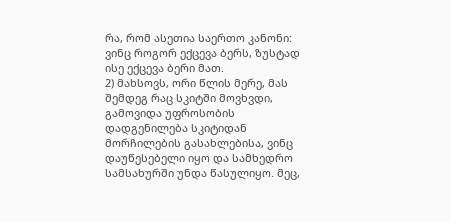რა, რომ ასეთია საერთო კანონი: ვინც როგორ ექცევა ბერს, ზუსტად ისე ექცევა ბერი მათ.
2) მახსოვს, ორი წლის მერე, მას შემდეგ რაც სკიტში მოვხვდი, გამოვიდა უფროსობის დადგენილება სკიტიდან მორჩილების გასახლებისა, ვინც დაუწესებელი იყო და სამხედრო სამსახურში უნდა წასულიყო. მეც,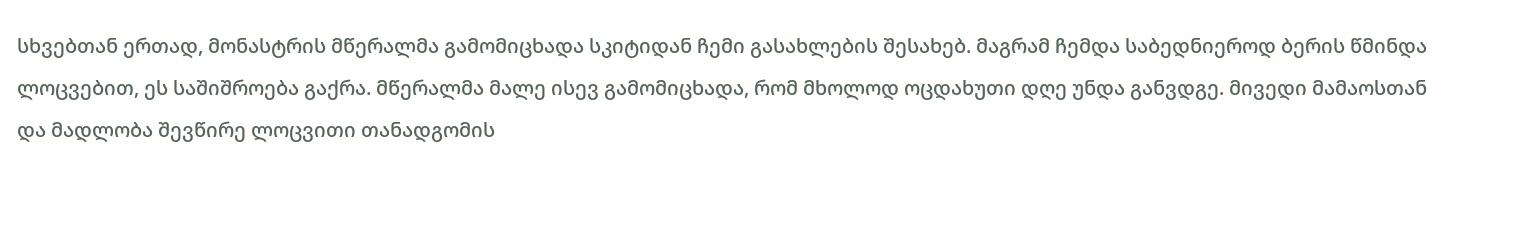სხვებთან ერთად, მონასტრის მწერალმა გამომიცხადა სკიტიდან ჩემი გასახლების შესახებ. მაგრამ ჩემდა საბედნიეროდ ბერის წმინდა ლოცვებით, ეს საშიშროება გაქრა. მწერალმა მალე ისევ გამომიცხადა, რომ მხოლოდ ოცდახუთი დღე უნდა განვდგე. მივედი მამაოსთან და მადლობა შევწირე ლოცვითი თანადგომის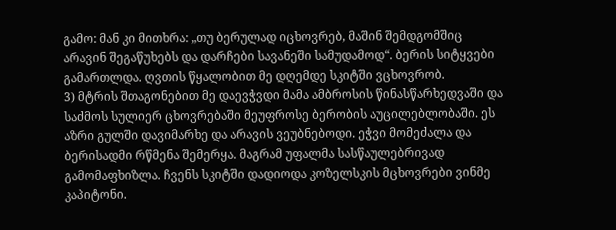გამო: მან კი მითხრა: „თუ ბერულად იცხოვრებ, მაშინ შემდგომშიც არავინ შეგაწუხებს და დარჩები სავანეში სამუდამოდ“. ბერის სიტყვები გამართლდა. ღვთის წყალობით მე დღემდე სკიტში ვცხოვრობ.
3) მტრის შთაგონებით მე დაევჭვდი მამა ამბროსის წინასწარხედვაში და საძმოს სულიერ ცხოვრებაში მეუფროსე ბერობის აუცილებლობაში. ეს აზრი გულში დავიმარხე და არავის ვეუბნებოდი. ეჭვი მომეძალა და ბერისადმი რწმენა შემერყა. მაგრამ უფალმა სასწაულებრივად გამომაფხიზლა. ჩვენს სკიტში დადიოდა კოზელსკის მცხოვრები ვინმე კაპიტონი.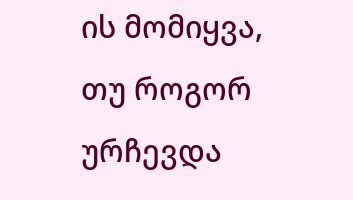ის მომიყვა, თუ როგორ ურჩევდა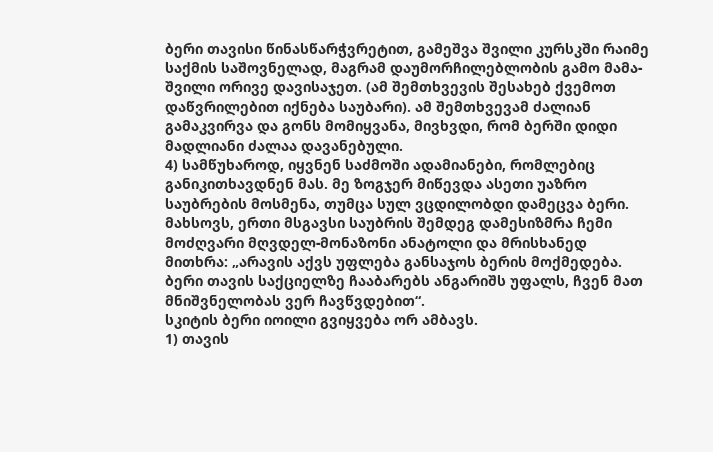ბერი თავისი წინასწარჭვრეტით, გამეშვა შვილი კურსკში რაიმე საქმის საშოვნელად, მაგრამ დაუმორჩილებლობის გამო მამა-შვილი ორივე დავისაჯეთ. (ამ შემთხვევის შესახებ ქვემოთ დაწვრილებით იქნება საუბარი). ამ შემთხვევამ ძალიან გამაკვირვა და გონს მომიყვანა, მივხვდი, რომ ბერში დიდი მადლიანი ძალაა დავანებული.
4) სამწუხაროდ, იყვნენ საძმოში ადამიანები, რომლებიც განიკითხავდნენ მას. მე ზოგჯერ მიწევდა ასეთი უაზრო საუბრების მოსმენა, თუმცა სულ ვცდილობდი დამეცვა ბერი. მახსოვს, ერთი მსგავსი საუბრის შემდეგ დამესიზმრა ჩემი მოძღვარი მღვდელ-მონაზონი ანატოლი და მრისხანედ მითხრა: „არავის აქვს უფლება განსაჯოს ბერის მოქმედება. ბერი თავის საქციელზე ჩააბარებს ანგარიშს უფალს, ჩვენ მათ მნიშვნელობას ვერ ჩავწვდებით“.
სკიტის ბერი იოილი გვიყვება ორ ამბავს.
1) თავის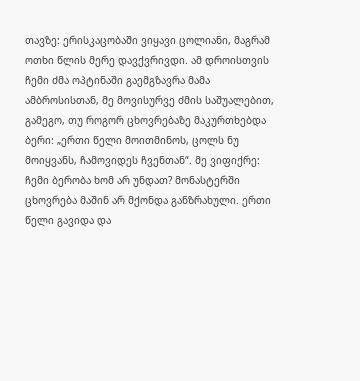თავზე: ერისკაცობაში ვიყავი ცოლიანი, მაგრამ ოთხი წლის მერე დავქვრივდი. ამ დროისთვის ჩემი ძმა ოპტინაში გაემგზავრა მამა ამბროსისთან, მე მოვისურვე ძმის საშუალებით, გამეგო, თუ როგორ ცხოვრებაზე მაკურთხებდა ბერი: „ერთი წელი მოითმინოს, ცოლს ნუ მოიყვანს, ჩამოვიდეს ჩვენთან“. მე ვიფიქრე: ჩემი ბერობა ხომ არ უნდათ? მონასტერში ცხოვრება მაშინ არ მქონდა განზრახული. ერთი წელი გავიდა და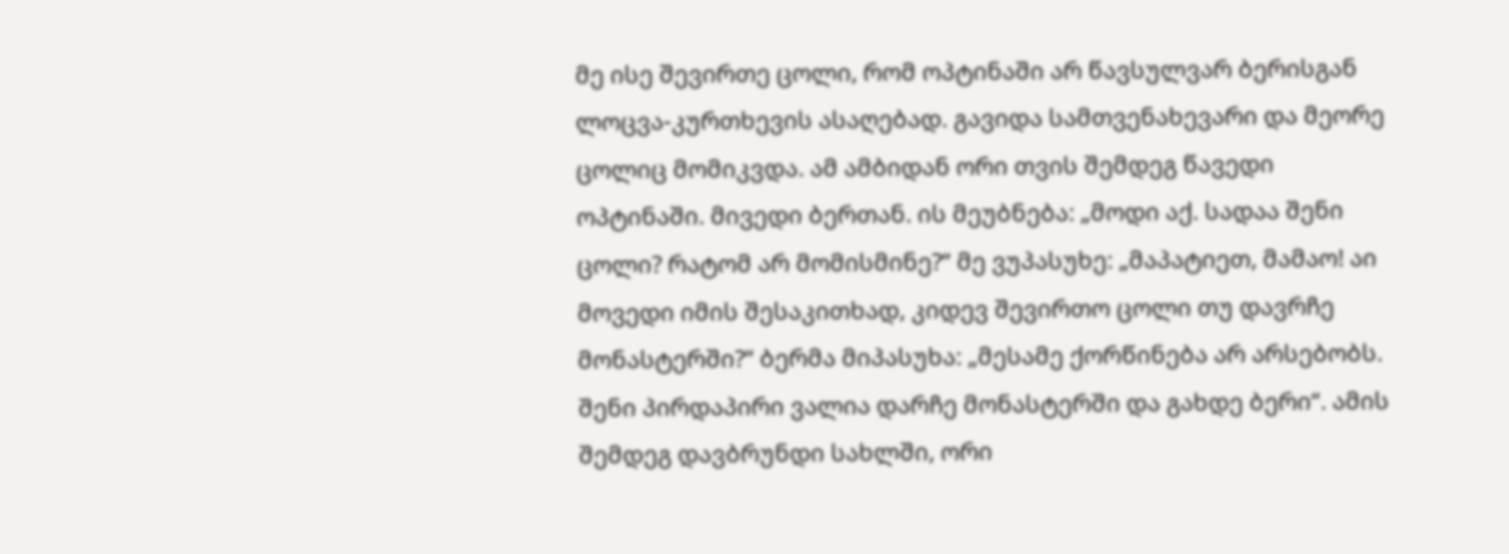მე ისე შევირთე ცოლი, რომ ოპტინაში არ წავსულვარ ბერისგან ლოცვა-კურთხევის ასაღებად. გავიდა სამთვენახევარი და მეორე ცოლიც მომიკვდა. ამ ამბიდან ორი თვის შემდეგ წავედი ოპტინაში. მივედი ბერთან. ის მეუბნება: „მოდი აქ. სადაა შენი ცოლი? რატომ არ მომისმინე?“ მე ვუპასუხე: „მაპატიეთ, მამაო! აი მოვედი იმის შესაკითხად, კიდევ შევირთო ცოლი თუ დავრჩე მონასტერში?“ ბერმა მიპასუხა: „მესამე ქორწინება არ არსებობს. შენი პირდაპირი ვალია დარჩე მონასტერში და გახდე ბერი“. ამის შემდეგ დავბრუნდი სახლში, ორი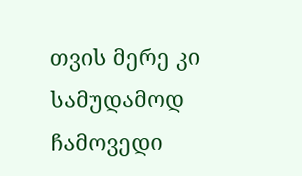თვის მერე კი სამუდამოდ ჩამოვედი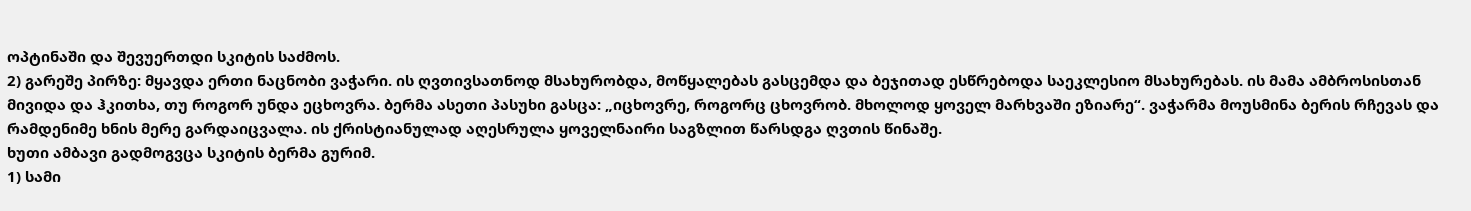ოპტინაში და შევუერთდი სკიტის საძმოს.
2) გარეშე პირზე: მყავდა ერთი ნაცნობი ვაჭარი. ის ღვთივსათნოდ მსახურობდა, მოწყალებას გასცემდა და ბეჯითად ესწრებოდა საეკლესიო მსახურებას. ის მამა ამბროსისთან მივიდა და ჰკითხა, თუ როგორ უნდა ეცხოვრა. ბერმა ასეთი პასუხი გასცა: „იცხოვრე, როგორც ცხოვრობ. მხოლოდ ყოველ მარხვაში ეზიარე“. ვაჭარმა მოუსმინა ბერის რჩევას და რამდენიმე ხნის მერე გარდაიცვალა. ის ქრისტიანულად აღესრულა ყოველნაირი საგზლით წარსდგა ღვთის წინაშე.
ხუთი ამბავი გადმოგვცა სკიტის ბერმა გურიმ.
1) სამი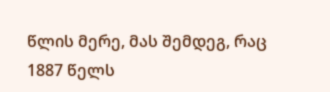წლის მერე, მას შემდეგ, რაც 1887 წელს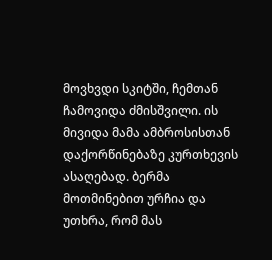მოვხვდი სკიტში, ჩემთან ჩამოვიდა ძმისშვილი. ის მივიდა მამა ამბროსისთან დაქორწინებაზე კურთხევის ასაღებად. ბერმა მოთმინებით ურჩია და უთხრა, რომ მას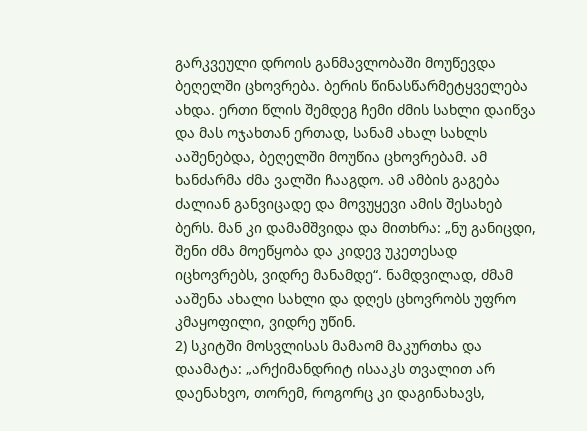გარკვეული დროის განმავლობაში მოუწევდა ბეღელში ცხოვრება. ბერის წინასწარმეტყველება ახდა. ერთი წლის შემდეგ ჩემი ძმის სახლი დაიწვა და მას ოჯახთან ერთად, სანამ ახალ სახლს ააშენებდა, ბეღელში მოუწია ცხოვრებამ. ამ ხანძარმა ძმა ვალში ჩააგდო. ამ ამბის გაგება ძალიან განვიცადე და მოვუყევი ამის შესახებ ბერს. მან კი დამამშვიდა და მითხრა: „ნუ განიცდი, შენი ძმა მოეწყობა და კიდევ უკეთესად იცხოვრებს, ვიდრე მანამდე“. ნამდვილად, ძმამ ააშენა ახალი სახლი და დღეს ცხოვრობს უფრო კმაყოფილი, ვიდრე უწინ.
2) სკიტში მოსვლისას მამაომ მაკურთხა და დაამატა: „არქიმანდრიტ ისააკს თვალით არ დაენახვო, თორემ, როგორც კი დაგინახავს,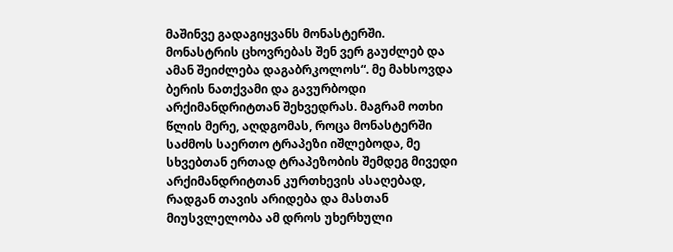მაშინვე გადაგიყვანს მონასტერში. მონასტრის ცხოვრებას შენ ვერ გაუძლებ და ამან შეიძლება დაგაბრკოლოს“. მე მახსოვდა ბერის ნათქვამი და გავურბოდი არქიმანდრიტთან შეხვედრას. მაგრამ ოთხი წლის მერე, აღდგომას, როცა მონასტერში საძმოს საერთო ტრაპეზი იშლებოდა, მე სხვებთან ერთად ტრაპეზობის შემდეგ მივედი არქიმანდრიტთან კურთხევის ასაღებად, რადგან თავის არიდება და მასთან მიუსვლელობა ამ დროს უხერხული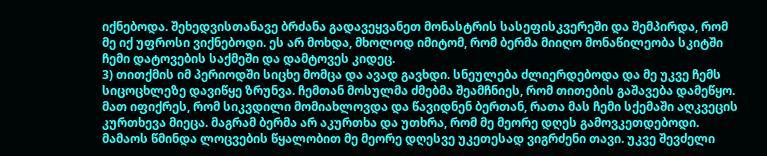იქნებოდა. შეხედვისთანავე ბრძანა გადავეყვანეთ მონასტრის სასეფისკვერეში და შემპირდა, რომ მე იქ უფროსი ვიქნებოდი. ეს არ მოხდა, მხოლოდ იმიტომ, რომ ბერმა მიიღო მონაწილეობა სკიტში ჩემი დატოვების საქმეში და დამტოვეს კიდეც.
3) თითქმის იმ პერიოდში სიცხე მომცა და ავად გავხდი. სნეულება ძლიერდებოდა და მე უკვე ჩემს სიცოცხლეზე დავიწყე ზრუნვა. ჩემთან მოსულმა ძმებმა შეამჩნიეს, რომ თითების გაშავება დამეწყო. მათ იფიქრეს, რომ სიკვდილი მომიახლოვდა და წავიდნენ ბერთან, რათა მას ჩემი სქემაში აღკვეცის კურთხევა მიეცა. მაგრამ ბერმა არ აკურთხა და უთხრა, რომ მე მეორე დღეს გამოვკეთდებოდი. მამაოს წმინდა ლოცვების წყალობით მე მეორე დღესვე უკეთესად ვიგრძენი თავი. უკვე შევძელი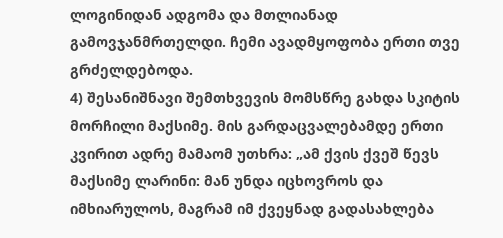ლოგინიდან ადგომა და მთლიანად გამოვჯანმრთელდი. ჩემი ავადმყოფობა ერთი თვე გრძელდებოდა.
4) შესანიშნავი შემთხვევის მომსწრე გახდა სკიტის მორჩილი მაქსიმე. მის გარდაცვალებამდე ერთი კვირით ადრე მამაომ უთხრა: „ამ ქვის ქვეშ წევს მაქსიმე ლარინი: მან უნდა იცხოვროს და იმხიარულოს, მაგრამ იმ ქვეყნად გადასახლება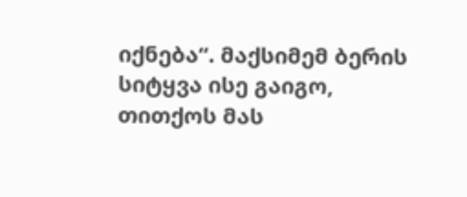იქნება“. მაქსიმემ ბერის სიტყვა ისე გაიგო, თითქოს მას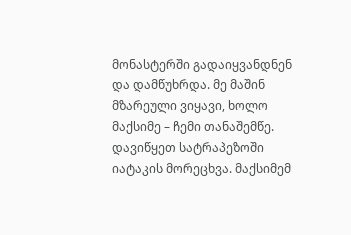მონასტერში გადაიყვანდნენ და დამწუხრდა. მე მაშინ მზარეული ვიყავი, ხოლო მაქსიმე – ჩემი თანაშემწე. დავიწყეთ სატრაპეზოში იატაკის მორეცხვა. მაქსიმემ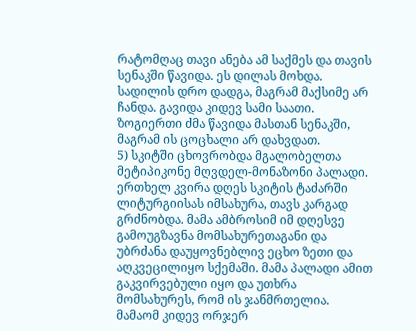რატომღაც თავი ანება ამ საქმეს და თავის სენაკში წავიდა. ეს დილას მოხდა. სადილის დრო დადგა, მაგრამ მაქსიმე არ ჩანდა. გავიდა კიდევ სამი საათი. ზოგიერთი ძმა წავიდა მასთან სენაკში, მაგრამ ის ცოცხალი არ დახვდათ.
5) სკიტში ცხოვრობდა მგალობელთა მეტიპიკონე მღვდელ-მონაზონი პალადი. ერთხელ კვირა დღეს სკიტის ტაძარში ლიტურგიისას იმსახურა, თავს კარგად გრძნობდა. მამა ამბროსიმ იმ დღესვე გამოუგზავნა მომსახურეთაგანი და უბრძანა დაუყოვნებლივ ეცხო ზეთი და აღკვეცილიყო სქემაში. მამა პალადი ამით გაკვირვებული იყო და უთხრა მომსახურეს, რომ ის ჯანმრთელია. მამაომ კიდევ ორჯერ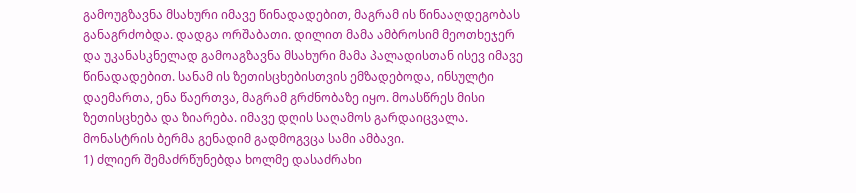გამოუგზავნა მსახური იმავე წინადადებით, მაგრამ ის წინააღდეგობას განაგრძობდა. დადგა ორშაბათი. დილით მამა ამბროსიმ მეოთხეჯერ და უკანასკნელად გამოაგზავნა მსახური მამა პალადისთან ისევ იმავე წინადადებით. სანამ ის ზეთისცხებისთვის ემზადებოდა, ინსულტი დაემართა, ენა წაერთვა, მაგრამ გრძნობაზე იყო. მოასწრეს მისი ზეთისცხება და ზიარება. იმავე დღის საღამოს გარდაიცვალა.
მონასტრის ბერმა გენადიმ გადმოგვცა სამი ამბავი.
1) ძლიერ შემაძრწუნებდა ხოლმე დასაძრახი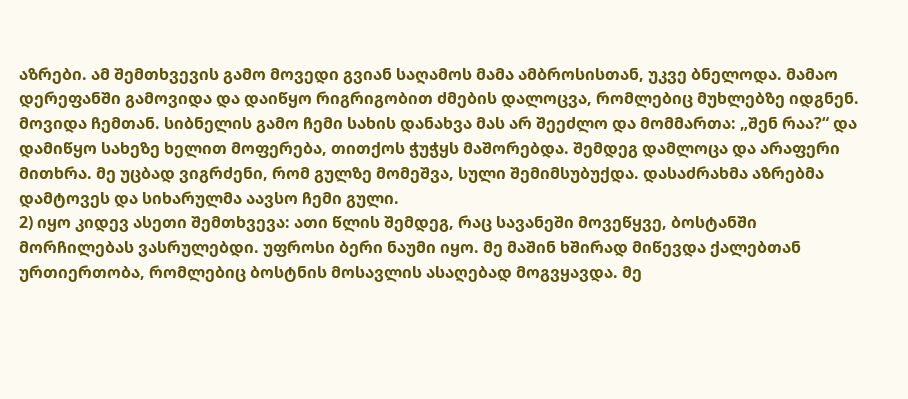აზრები. ამ შემთხვევის გამო მოვედი გვიან საღამოს მამა ამბროსისთან, უკვე ბნელოდა. მამაო დერეფანში გამოვიდა და დაიწყო რიგრიგობით ძმების დალოცვა, რომლებიც მუხლებზე იდგნენ. მოვიდა ჩემთან. სიბნელის გამო ჩემი სახის დანახვა მას არ შეეძლო და მომმართა: „შენ რაა?“ და დამიწყო სახეზე ხელით მოფერება, თითქოს ჭუჭყს მაშორებდა. შემდეგ დამლოცა და არაფერი მითხრა. მე უცბად ვიგრძენი, რომ გულზე მომეშვა, სული შემიმსუბუქდა. დასაძრახმა აზრებმა დამტოვეს და სიხარულმა აავსო ჩემი გული.
2) იყო კიდევ ასეთი შემთხვევა: ათი წლის შემდეგ, რაც სავანეში მოვეწყვე, ბოსტანში მორჩილებას ვასრულებდი. უფროსი ბერი ნაუმი იყო. მე მაშინ ხშირად მიწევდა ქალებთან ურთიერთობა, რომლებიც ბოსტნის მოსავლის ასაღებად მოგვყავდა. მე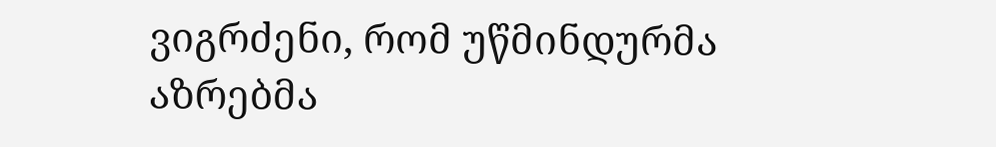ვიგრძენი, რომ უწმინდურმა აზრებმა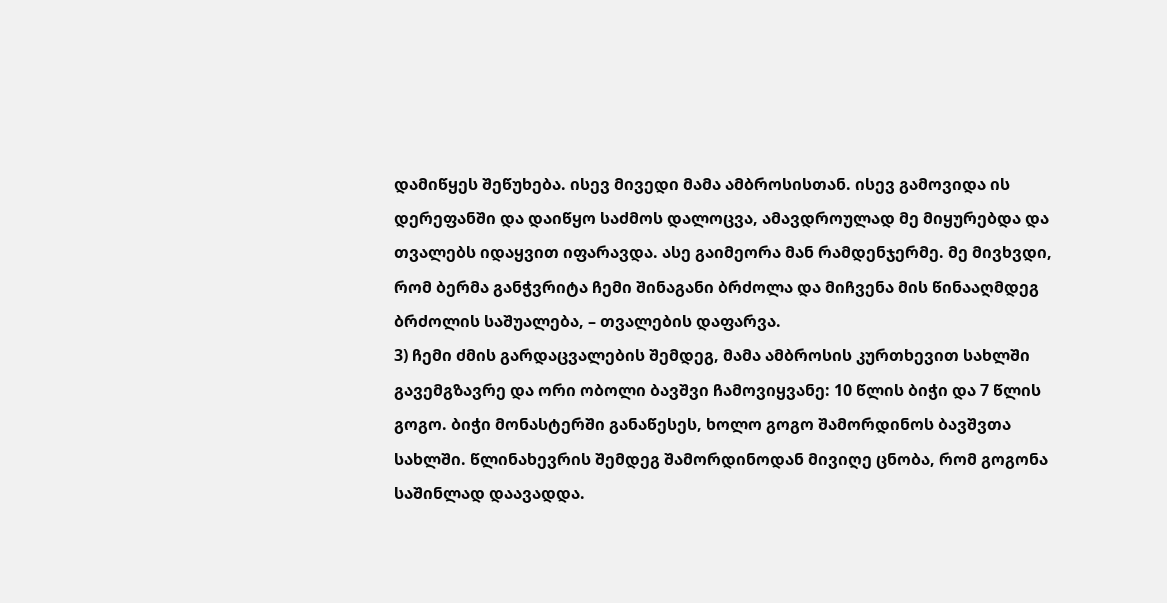დამიწყეს შეწუხება. ისევ მივედი მამა ამბროსისთან. ისევ გამოვიდა ის დერეფანში და დაიწყო საძმოს დალოცვა, ამავდროულად მე მიყურებდა და თვალებს იდაყვით იფარავდა. ასე გაიმეორა მან რამდენჯერმე. მე მივხვდი, რომ ბერმა განჭვრიტა ჩემი შინაგანი ბრძოლა და მიჩვენა მის წინააღმდეგ ბრძოლის საშუალება, – თვალების დაფარვა.
3) ჩემი ძმის გარდაცვალების შემდეგ, მამა ამბროსის კურთხევით სახლში გავემგზავრე და ორი ობოლი ბავშვი ჩამოვიყვანე: 10 წლის ბიჭი და 7 წლის გოგო. ბიჭი მონასტერში განაწესეს, ხოლო გოგო შამორდინოს ბავშვთა სახლში. წლინახევრის შემდეგ შამორდინოდან მივიღე ცნობა, რომ გოგონა საშინლად დაავადდა.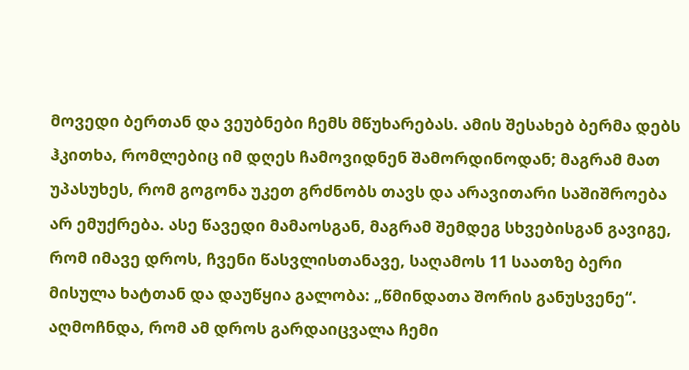მოვედი ბერთან და ვეუბნები ჩემს მწუხარებას. ამის შესახებ ბერმა დებს ჰკითხა, რომლებიც იმ დღეს ჩამოვიდნენ შამორდინოდან; მაგრამ მათ უპასუხეს, რომ გოგონა უკეთ გრძნობს თავს და არავითარი საშიშროება არ ემუქრება. ასე წავედი მამაოსგან, მაგრამ შემდეგ სხვებისგან გავიგე, რომ იმავე დროს, ჩვენი წასვლისთანავე, საღამოს 11 საათზე ბერი მისულა ხატთან და დაუწყია გალობა: „წმინდათა შორის განუსვენე“. აღმოჩნდა, რომ ამ დროს გარდაიცვალა ჩემი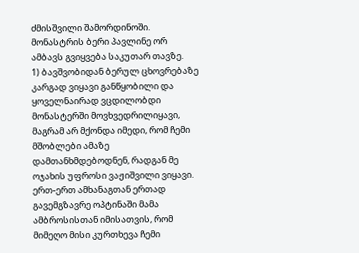ძმისშვილი შამორდინოში.
მონასტრის ბერი პავლინე ორ ამბავს გვიყვება საკუთარ თავზე.
1) ბავშვობიდან ბერულ ცხოვრებაზე კარგად ვიყავი განწყობილი და ყოველნაირად ვცდილობდი მონასტერში მოვხვედრილიყავი, მაგრამ არ მქონდა იმედი, რომ ჩემი მშობლები ამაზე დამთანხმდებოდნენ, რადგან მე ოჯახის უფროსი ვაჟიშვილი ვიყავი. ერთ-ერთ ამხანაგთან ერთად გავემგზავრე ოპტინაში მამა ამბროსისთან იმისათვის, რომ მიმეღო მისი კურთხევა ჩემი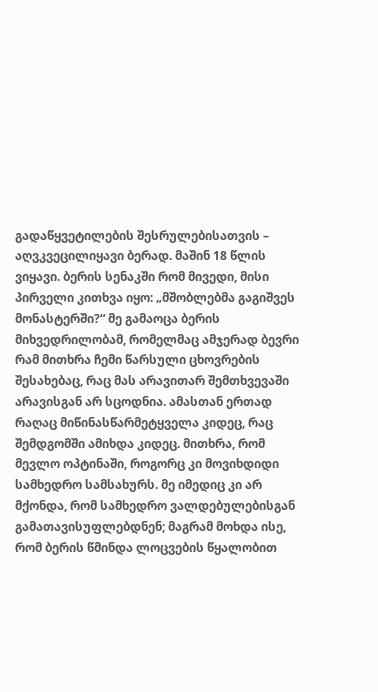გადაწყვეტილების შესრულებისათვის – აღვკვეცილიყავი ბერად. მაშინ 18 წლის ვიყავი. ბერის სენაკში რომ მივედი, მისი პირველი კითხვა იყო: „მშობლებმა გაგიშვეს მონასტერში?“ მე გამაოცა ბერის მიხვედრილობამ, რომელმაც ამჯერად ბევრი რამ მითხრა ჩემი წარსული ცხოვრების შესახებაც, რაც მას არავითარ შემთხვევაში არავისგან არ სცოდნია. ამასთან ერთად რაღაც მიწინასწარმეტყველა კიდეც, რაც შემდგომში ამიხდა კიდეც. მითხრა, რომ მევლო ოპტინაში, როგორც კი მოვიხდიდი სამხედრო სამსახურს. მე იმედიც კი არ მქონდა, რომ სამხედრო ვალდებულებისგან გამათავისუფლებდნენ; მაგრამ მოხდა ისე, რომ ბერის წმინდა ლოცვების წყალობით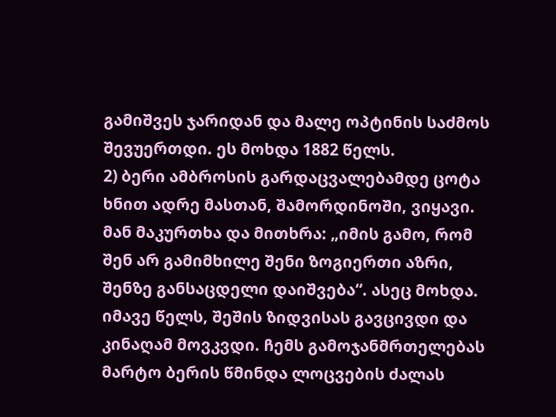გამიშვეს ჯარიდან და მალე ოპტინის საძმოს შევუერთდი. ეს მოხდა 1882 წელს.
2) ბერი ამბროსის გარდაცვალებამდე ცოტა ხნით ადრე მასთან, შამორდინოში, ვიყავი. მან მაკურთხა და მითხრა: „იმის გამო, რომ შენ არ გამიმხილე შენი ზოგიერთი აზრი, შენზე განსაცდელი დაიშვება“. ასეც მოხდა. იმავე წელს, შეშის ზიდვისას გავცივდი და კინაღამ მოვკვდი. ჩემს გამოჯანმრთელებას მარტო ბერის წმინდა ლოცვების ძალას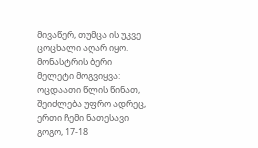მივაწერ, თუმცა ის უკვე ცოცხალი აღარ იყო.
მონასტრის ბერი მელეტი მოგვიყვა: ოცდაათი წლის წინათ, შეიძლება უფრო ადრეც, ერთი ჩემი ნათესავი გოგო, 17-18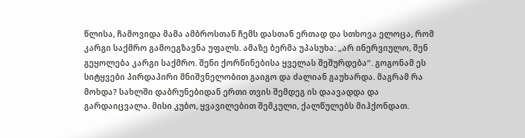წლისა, ჩამოვიდა მამა ამბროსთან ჩემს დასთან ერთად და სთხოვა ელოცა, რომ კარგი საქმრო გამოეგზავნა უფალს. ამაზე ბერმა უპასუხა: „არ ინერვიულო, შენ გეყოლება კარგი საქმრო. შენი ქორწინებისა ყველას შეშურდება“. გოგონამ ეს სიტყვები პირდაპირი მნიშვნელობით გაიგო და ძალიან გაუხარდა. მაგრამ რა მოხდა? სახლში დაბრუნებიდან ერთი თვის შემდეგ ის დაავადდა და გარდაიცვალა. მისი კუბო, ყვავილებით შემკული, ქალწულებს მიჰქონდათ.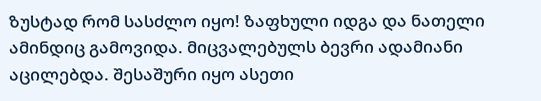ზუსტად რომ სასძლო იყო! ზაფხული იდგა და ნათელი ამინდიც გამოვიდა. მიცვალებულს ბევრი ადამიანი აცილებდა. შესაშური იყო ასეთი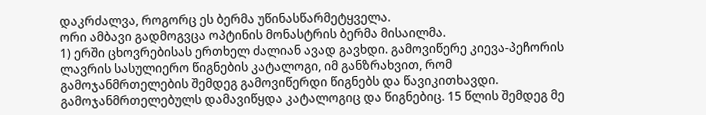დაკრძალვა, როგორც ეს ბერმა უწინასწარმეტყველა.
ორი ამბავი გადმოგვცა ოპტინის მონასტრის ბერმა მისაილმა.
1) ერში ცხოვრებისას ერთხელ ძალიან ავად გავხდი. გამოვიწერე კიევა-პეჩორის ლავრის სასულიერო წიგნების კატალოგი, იმ განზრახვით, რომ გამოჯანმრთელების შემდეგ გამოვიწერდი წიგნებს და წავიკითხავდი. გამოჯანმრთელებულს დამავიწყდა კატალოგიც და წიგნებიც. 15 წლის შემდეგ მე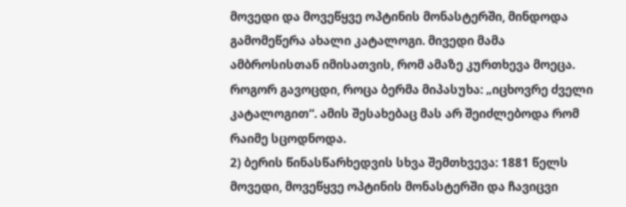მოვედი და მოვეწყვე ოპტინის მონასტერში, მინდოდა გამომეწერა ახალი კატალოგი. მივედი მამა ამბროსისთან იმისათვის, რომ ამაზე კურთხევა მოეცა. როგორ გავოცდი, როცა ბერმა მიპასუხა: „იცხოვრე ძველი კატალოგით“. ამის შესახებაც მას არ შეიძლებოდა რომ რაიმე სცოდნოდა.
2) ბერის წინასწარხედვის სხვა შემთხვევა: 1881 წელს მოვედი, მოვეწყვე ოპტინის მონასტერში და ჩავიცვი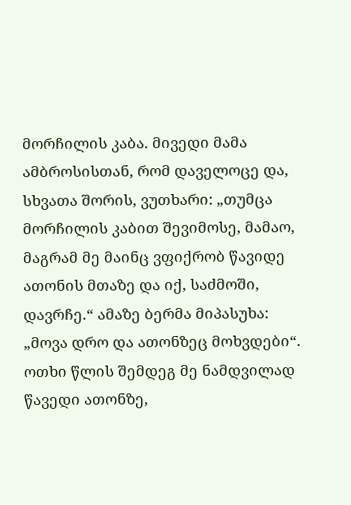მორჩილის კაბა. მივედი მამა ამბროსისთან, რომ დაველოცე და, სხვათა შორის, ვუთხარი: „თუმცა მორჩილის კაბით შევიმოსე, მამაო, მაგრამ მე მაინც ვფიქრობ წავიდე ათონის მთაზე და იქ, საძმოში, დავრჩე.“ ამაზე ბერმა მიპასუხა: „მოვა დრო და ათონზეც მოხვდები“. ოთხი წლის შემდეგ მე ნამდვილად წავედი ათონზე,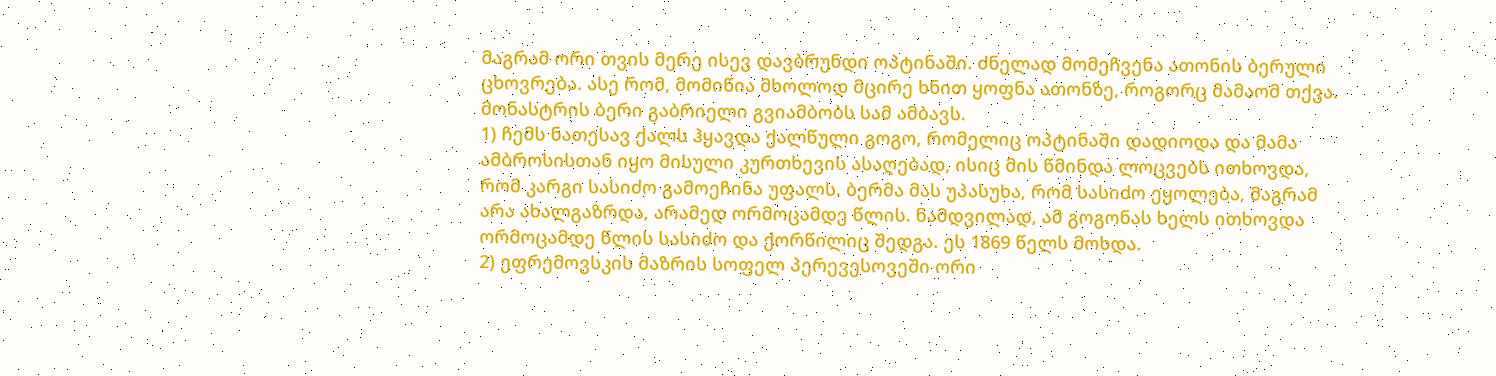მაგრამ ორი თვის მერე ისევ დავბრუნდი ოპტინაში. ძნელად მომეჩვენა ათონის ბერული ცხოვრება. ასე რომ, მომიწია მხოლოდ მცირე ხნით ყოფნა ათონზე, როგორც მამაომ თქვა.
მონასტრის ბერი გაბრიელი გვიამბობს სამ ამბავს.
1) ჩემს ნათესავ ქალს ჰყავდა ქალწული გოგო, რომელიც ოპტინაში დადიოდა და მამა ამბროსისთან იყო მისული კურთხევის ასაღებად, ისიც მის წმინდა ლოცვებს ითხოვდა, რომ კარგი სასიძო გამოეჩინა უფალს. ბერმა მას უპასუხა, რომ სასიძო ეყოლება, მაგრამ არა ახალგაზრდა, არამედ ორმოცამდე წლის. ნამდვილად, ამ გოგონას ხელს ითხოვდა ორმოცამდე წლის სასიძო და ქორწილიც შედგა. ეს 1869 წელს მოხდა.
2) ეფრემოვსკის მაზრის სოფელ პერევესოვეში ორი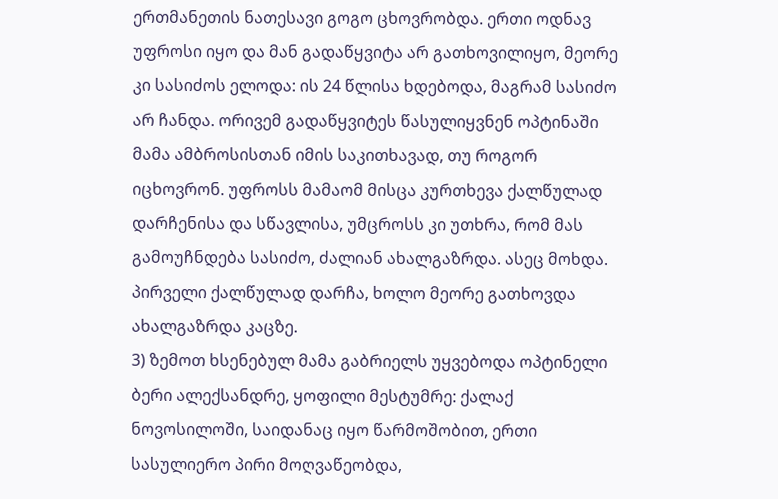ერთმანეთის ნათესავი გოგო ცხოვრობდა. ერთი ოდნავ უფროსი იყო და მან გადაწყვიტა არ გათხოვილიყო, მეორე კი სასიძოს ელოდა: ის 24 წლისა ხდებოდა, მაგრამ სასიძო არ ჩანდა. ორივემ გადაწყვიტეს წასულიყვნენ ოპტინაში მამა ამბროსისთან იმის საკითხავად, თუ როგორ იცხოვრონ. უფროსს მამაომ მისცა კურთხევა ქალწულად დარჩენისა და სწავლისა, უმცროსს კი უთხრა, რომ მას გამოუჩნდება სასიძო, ძალიან ახალგაზრდა. ასეც მოხდა. პირველი ქალწულად დარჩა, ხოლო მეორე გათხოვდა ახალგაზრდა კაცზე.
3) ზემოთ ხსენებულ მამა გაბრიელს უყვებოდა ოპტინელი ბერი ალექსანდრე, ყოფილი მესტუმრე: ქალაქ ნოვოსილოში, საიდანაც იყო წარმოშობით, ერთი სასულიერო პირი მოღვაწეობდა,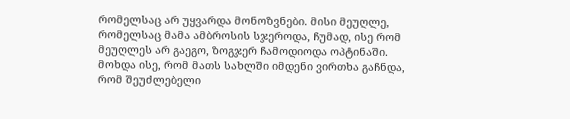რომელსაც არ უყვარდა მონოზვნები. მისი მეუღლე, რომელსაც მამა ამბროსის სჯეროდა, ჩუმად, ისე რომ მეუღლეს არ გაეგო, ზოგჯერ ჩამოდიოდა ოპტინაში. მოხდა ისე, რომ მათს სახლში იმდენი ვირთხა გაჩნდა, რომ შეუძლებელი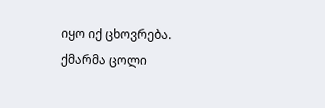იყო იქ ცხოვრება. ქმარმა ცოლი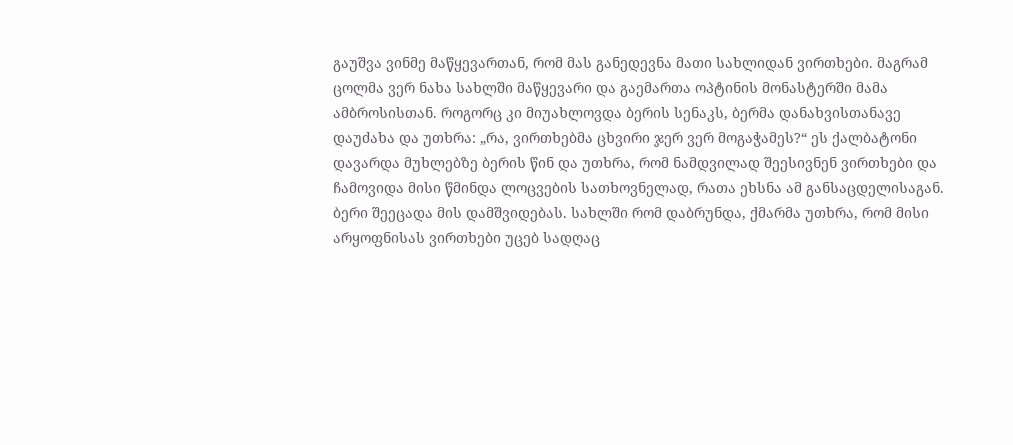გაუშვა ვინმე მაწყევართან, რომ მას განედევნა მათი სახლიდან ვირთხები. მაგრამ ცოლმა ვერ ნახა სახლში მაწყევარი და გაემართა ოპტინის მონასტერში მამა ამბროსისთან. როგორც კი მიუახლოვდა ბერის სენაკს, ბერმა დანახვისთანავე დაუძახა და უთხრა: „რა, ვირთხებმა ცხვირი ჯერ ვერ მოგაჭამეს?“ ეს ქალბატონი დავარდა მუხლებზე ბერის წინ და უთხრა, რომ ნამდვილად შეესივნენ ვირთხები და ჩამოვიდა მისი წმინდა ლოცვების სათხოვნელად, რათა ეხსნა ამ განსაცდელისაგან. ბერი შეეცადა მის დამშვიდებას. სახლში რომ დაბრუნდა, ქმარმა უთხრა, რომ მისი არყოფნისას ვირთხები უცებ სადღაც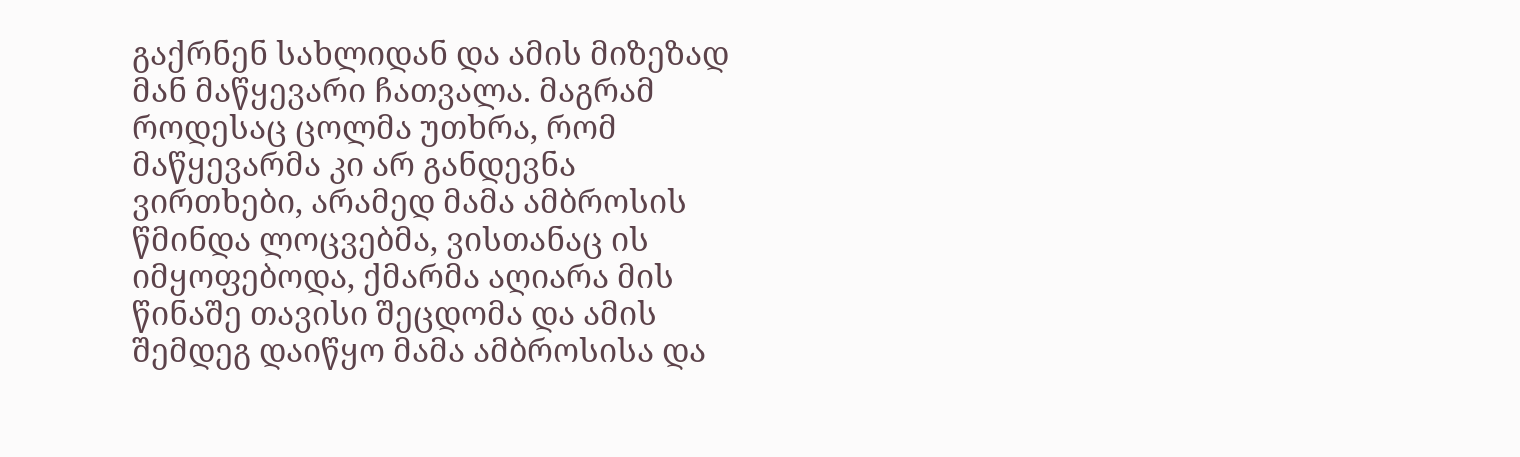გაქრნენ სახლიდან და ამის მიზეზად მან მაწყევარი ჩათვალა. მაგრამ როდესაც ცოლმა უთხრა, რომ მაწყევარმა კი არ განდევნა ვირთხები, არამედ მამა ამბროსის წმინდა ლოცვებმა, ვისთანაც ის იმყოფებოდა, ქმარმა აღიარა მის წინაშე თავისი შეცდომა და ამის შემდეგ დაიწყო მამა ამბროსისა და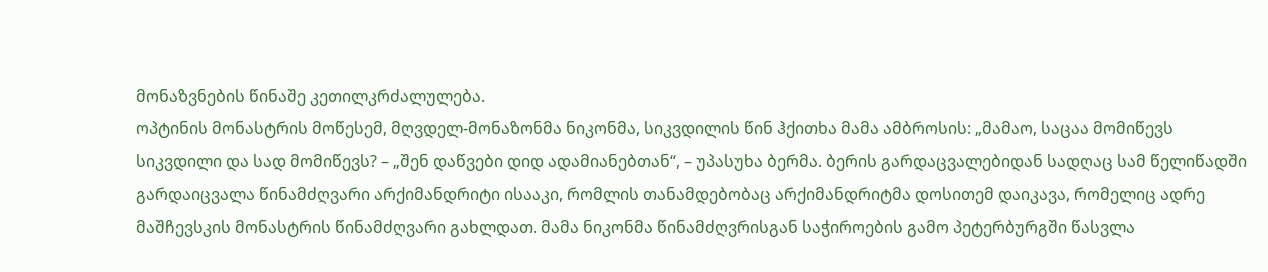მონაზვნების წინაშე კეთილკრძალულება.
ოპტინის მონასტრის მოწესემ, მღვდელ-მონაზონმა ნიკონმა, სიკვდილის წინ ჰქითხა მამა ამბროსის: „მამაო, საცაა მომიწევს სიკვდილი და სად მომიწევს? – „შენ დაწვები დიდ ადამიანებთან“, – უპასუხა ბერმა. ბერის გარდაცვალებიდან სადღაც სამ წელიწადში გარდაიცვალა წინამძღვარი არქიმანდრიტი ისააკი, რომლის თანამდებობაც არქიმანდრიტმა დოსითემ დაიკავა, რომელიც ადრე მაშჩევსკის მონასტრის წინამძღვარი გახლდათ. მამა ნიკონმა წინამძღვრისგან საჭიროების გამო პეტერბურგში წასვლა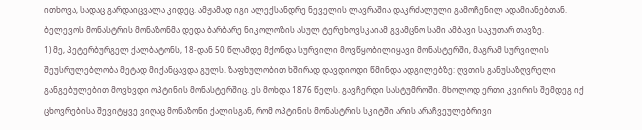ითხოვა, სადაც გარდაიცვალა კიდეც. ამჟამად იგი ალექსანდრე ნეველის ლავრაშია დაკრძალული გამოჩენილ ადამიანებთან.
ბელევოს მონასტრის მონაზონმა დედა ბარბარე ნიკოლოზის ასულ ტერეხოვსკაიამ გვამცნო სამი ამბავი საკუთარ თავზე.
1) მე, პეტერბურგელ ქალბატონს, 18-დან 50 წლამდე მქონდა სურვილი მოვწყობილიყავი მონასტერში, მაგრამ სურვილის შეუსრულებლობა მეტად მიქანცავდა გულს. ზაფხულობით ხშირად დავდიოდი წმინდა ადგილებზე: ღვთის განუსაზღვრელი განგებულებით მოვხვდი ოპტინის მონასტერშიც. ეს მოხდა 1876 წელს. გავჩერდი სასტუმროში. მხოლოდ ერთი კვირის შემდეგ იქ ცხოვრებისა შევიტყვე ვიღაც მონაზონი ქალისგან, რომ ოპტინის მონასტრის სკიტში არის არაჩვეულებრივი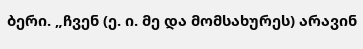ბერი. „ჩვენ (ე. ი. მე და მომსახურეს) არავინ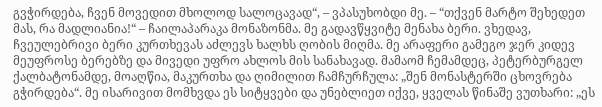გვჭირდება, ჩვენ მოვედით მხოლოდ სალოცავად“, – ვპასუხობდი მე. – “თქვენ მარტო შეხედეთ მას, რა მადლიანია!“ – ჩაილაპარაკა მონაზონმა. მე გადავწყვიტე მენახა ბერი. ვხედავ, ჩვეულებრივი ბერი კურთხევას აძლევს ხალხს ღობის მიღმა. მე არაფერი გამეგო ჯერ კიდევ მეუფროსე ბერებზე და მივედი უფრო ახლოს მის სანახავად. მამაომ ჩემამდეც, პეტერბურგელ ქალბატონამდე, მოაღწია, მაკურთხა და ღიმილით ჩამჩურჩულა: „შენ მონასტერში ცხოვრება გჭირდება“. მე ისარივით მომხვდა ეს სიტყვები და უნებლიეთ იქვე, ყველას წინაშე ვუთხარი: „ეს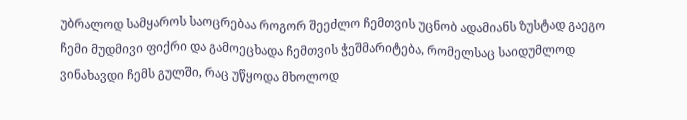უბრალოდ სამყაროს საოცრებაა როგორ შეეძლო ჩემთვის უცნობ ადამიანს ზუსტად გაეგო ჩემი მუდმივი ფიქრი და გამოეცხადა ჩემთვის ჭეშმარიტება, რომელსაც საიდუმლოდ ვინახავდი ჩემს გულში, რაც უწყოდა მხოლოდ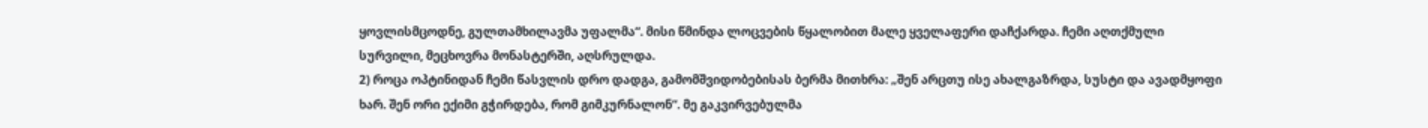ყოვლისმცოდნე, გულთამხილავმა უფალმა“. მისი წმინდა ლოცვების წყალობით მალე ყველაფერი დაჩქარდა. ჩემი აღთქმული სურვილი, მეცხოვრა მონასტერში, აღსრულდა.
2) როცა ოპტინიდან ჩემი წასვლის დრო დადგა, გამომშვიდობებისას ბერმა მითხრა: „შენ არცთუ ისე ახალგაზრდა, სუსტი და ავადმყოფი ხარ. შენ ორი ექიმი გჭირდება, რომ გიმკურნალონ“. მე გაკვირვებულმა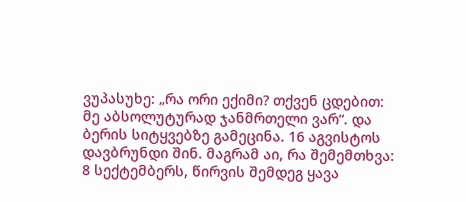ვუპასუხე: „რა ორი ექიმი? თქვენ ცდებით: მე აბსოლუტურად ჯანმრთელი ვარ“. და ბერის სიტყვებზე გამეცინა. 16 აგვისტოს დავბრუნდი შინ. მაგრამ აი, რა შემემთხვა: 8 სექტემბერს, წირვის შემდეგ ყავა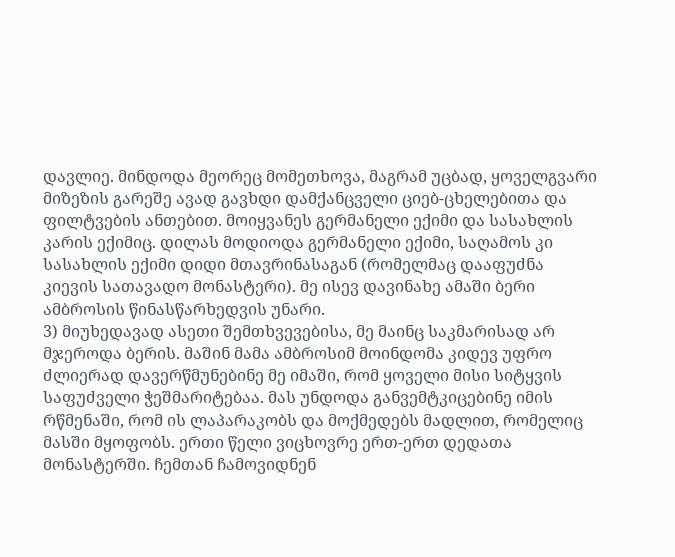დავლიე. მინდოდა მეორეც მომეთხოვა, მაგრამ უცბად, ყოველგვარი მიზეზის გარეშე ავად გავხდი დამქანცველი ციებ-ცხელებითა და ფილტვების ანთებით. მოიყვანეს გერმანელი ექიმი და სასახლის კარის ექიმიც. დილას მოდიოდა გერმანელი ექიმი, საღამოს კი სასახლის ექიმი დიდი მთავრინასაგან (რომელმაც დააფუძნა კიევის სათავადო მონასტერი). მე ისევ დავინახე ამაში ბერი ამბროსის წინასწარხედვის უნარი.
3) მიუხედავად ასეთი შემთხვევებისა, მე მაინც საკმარისად არ მჯეროდა ბერის. მაშინ მამა ამბროსიმ მოინდომა კიდევ უფრო ძლიერად დავერწმუნებინე მე იმაში, რომ ყოველი მისი სიტყვის საფუძველი ჭეშმარიტებაა. მას უნდოდა განვემტკიცებინე იმის რწმენაში, რომ ის ლაპარაკობს და მოქმედებს მადლით, რომელიც მასში მყოფობს. ერთი წელი ვიცხოვრე ერთ-ერთ დედათა მონასტერში. ჩემთან ჩამოვიდნენ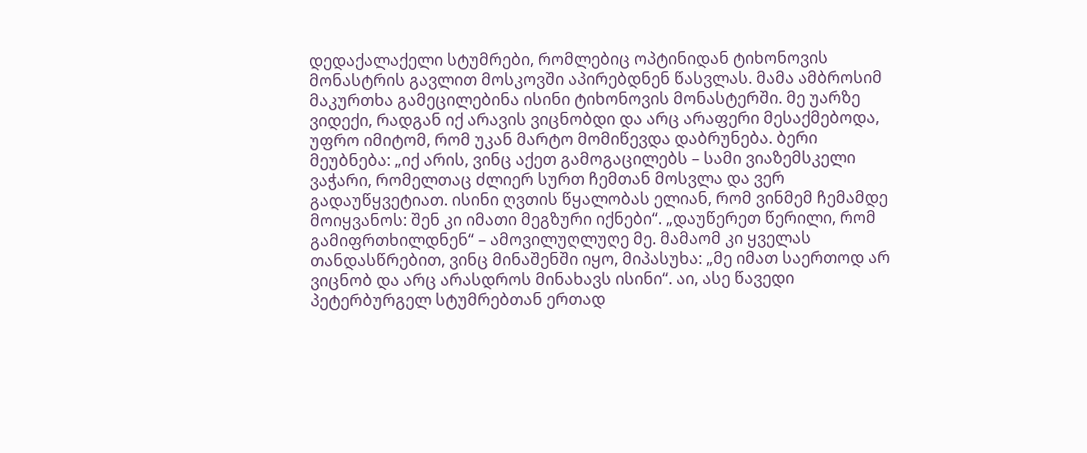დედაქალაქელი სტუმრები, რომლებიც ოპტინიდან ტიხონოვის მონასტრის გავლით მოსკოვში აპირებდნენ წასვლას. მამა ამბროსიმ მაკურთხა გამეცილებინა ისინი ტიხონოვის მონასტერში. მე უარზე ვიდექი, რადგან იქ არავის ვიცნობდი და არც არაფერი მესაქმებოდა, უფრო იმიტომ, რომ უკან მარტო მომიწევდა დაბრუნება. ბერი მეუბნება: „იქ არის, ვინც აქეთ გამოგაცილებს – სამი ვიაზემსკელი ვაჭარი, რომელთაც ძლიერ სურთ ჩემთან მოსვლა და ვერ გადაუწყვეტიათ. ისინი ღვთის წყალობას ელიან, რომ ვინმემ ჩემამდე მოიყვანოს: შენ კი იმათი მეგზური იქნები“. „დაუწერეთ წერილი, რომ გამიფრთხილდნენ“ – ამოვილუღლუღე მე. მამაომ კი ყველას თანდასწრებით, ვინც მინაშენში იყო, მიპასუხა: „მე იმათ საერთოდ არ ვიცნობ და არც არასდროს მინახავს ისინი“. აი, ასე წავედი პეტერბურგელ სტუმრებთან ერთად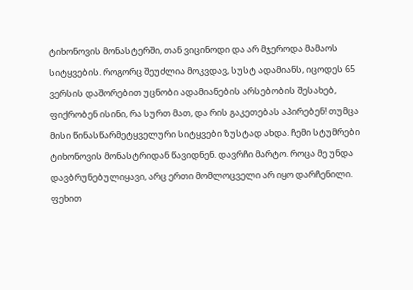ტიხონოვის მონასტერში, თან ვიცინოდი და არ მჯეროდა მამაოს სიტყვების. როგორც შეუძლია მოკვდავ, სუსტ ადამიანს, იცოდეს 65 ვერსის დაშორებით უცნობი ადამიანების არსებობის შესახებ, ფიქრობენ ისინი, რა სურთ მათ, და რის გაკეთებას აპირებენ! თუმცა მისი წინასწარმეტყველური სიტყვები ზუსტად ახდა. ჩემი სტუმრები ტიხონოვის მონასტრიდან წავიდნენ. დავრჩი მარტო. როცა მე უნდა დავბრუნებულიყავი, არც ერთი მომლოცველი არ იყო დარჩენილი. ფეხით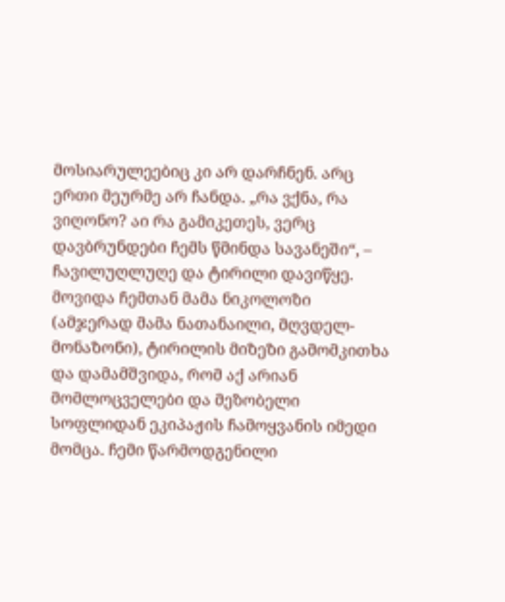მოსიარულეებიც კი არ დარჩნენ. არც ერთი მეურმე არ ჩანდა. „რა ვქნა, რა ვიღონო? აი რა გამიკეთეს, ვერც დავბრუნდები ჩემს წმინდა სავანეში“, – ჩავილუღლუღე და ტირილი დავიწყე. მოვიდა ჩემთან მამა ნიკოლოზი (ამჯერად მამა ნათანაილი, მღვდელ-მონაზონი), ტირილის მიზეზი გამომკითხა და დამამშვიდა, რომ აქ არიან მომლოცველები და მეზობელი სოფლიდან ეკიპაჟის ჩამოყვანის იმედი მომცა. ჩემი წარმოდგენილი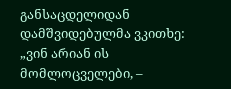განსაცდელიდან დამშვიდებულმა ვკითხე: „ვინ არიან ის მომლოცველები, –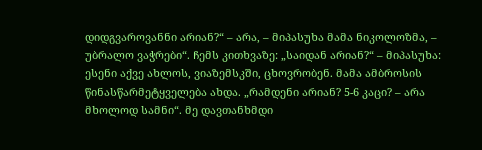დიდგვაროვანნი არიან?“ – არა, – მიპასუხა მამა ნიკოლოზმა, – უბრალო ვაჭრები“. ჩემს კითხვაზე: „საიდან არიან?“ – მიპასუხა: ესენი აქვე ახლოს, ვიაზემსკში, ცხოვრობენ. მამა ამბროსის წინასწარმეტყველება ახდა. „რამდენი არიან? 5-6 კაცი? – არა მხოლოდ სამნი“. მე დავთანხმდი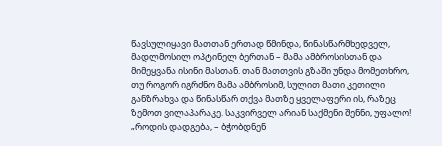წავსულიყავი მათთან ერთად წმინდა, წინასწარმხედველ, მადლმოსილ ოპტინელ ბერთან – მამა ამბროსისთან და მიმეყვანა ისინი მასთან. თან მათთვის გზაში უნდა მომეთხრო, თუ როგორ იგრძნო მამა ამბროსიმ, სულით მათი კეთილი განზრახვა და წინასწარ თქვა მათზე ყველაფერი ის, რაზეც ზემოთ ვილაპარაკე. საკვირველ არიან საქმენი შენნი, უფალო! „როდის დადგება, – ბჭობდნენ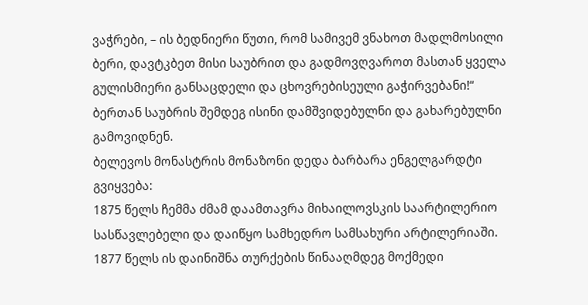ვაჭრები, – ის ბედნიერი წუთი, რომ სამივემ ვნახოთ მადლმოსილი ბერი, დავტკბეთ მისი საუბრით და გადმოვღვაროთ მასთან ყველა გულისმიერი განსაცდელი და ცხოვრებისეული გაჭირვებანი!“ ბერთან საუბრის შემდეგ ისინი დამშვიდებულნი და გახარებულნი გამოვიდნენ.
ბელევოს მონასტრის მონაზონი დედა ბარბარა ენგელგარდტი გვიყვება:
1875 წელს ჩემმა ძმამ დაამთავრა მიხაილოვსკის საარტილერიო სასწავლებელი და დაიწყო სამხედრო სამსახური არტილერიაში. 1877 წელს ის დაინიშნა თურქების წინააღმდეგ მოქმედი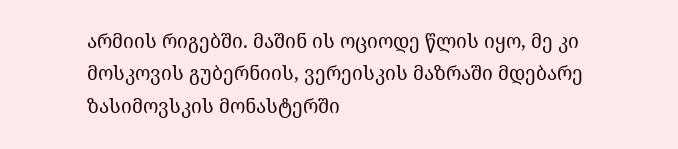არმიის რიგებში. მაშინ ის ოციოდე წლის იყო, მე კი მოსკოვის გუბერნიის, ვერეისკის მაზრაში მდებარე ზასიმოვსკის მონასტერში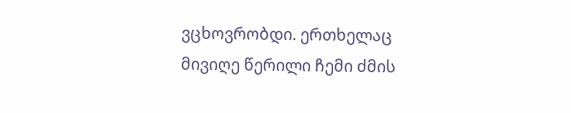ვცხოვრობდი. ერთხელაც მივიღე წერილი ჩემი ძმის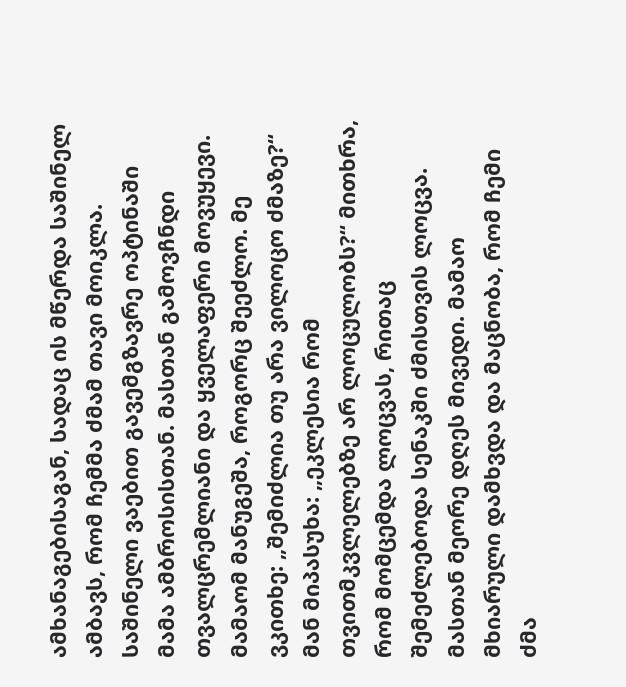ამხანაგებისაგან, სადაც ის მწერდა საშინელ ამბავს, რომ ჩემმა ძმამ თავი მოიკლა. საშინელი ვაებით გავემგზავრე ოპტინაში მამა ამბროსისთან. მასთან გამოვჩნდი თვალცრემლიანი და ყველაფერი მოვუყევი. მამაომ მანუგეშა, როგორც შეეძლო. მე ვკითხე: „შემიძლია თუ არა ვილოცო ძმაზე?“ მან მიპასუხა: „ეკლესია რომ თვითმკვლელებზე არ ლოცულობს?“ მითხრა, რომ მომცემდა ლოცვას, რითაც შემეძლებოდა სენაკში ძმისთვის ლოცვა. მასთან მეორე დღეს მივედი. მამაო მხიარული დამხვდა და მაცნობა, რომ ჩემი ძმა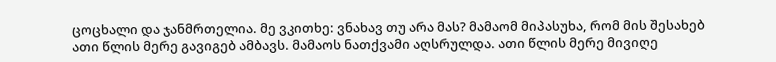ცოცხალი და ჯანმრთელია. მე ვკითხე: ვნახავ თუ არა მას? მამაომ მიპასუხა, რომ მის შესახებ ათი წლის მერე გავიგებ ამბავს. მამაოს ნათქვამი აღსრულდა. ათი წლის მერე მივიღე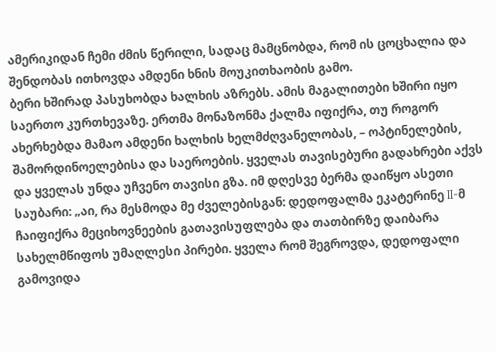ამერიკიდან ჩემი ძმის წერილი, სადაც მამცნობდა, რომ ის ცოცხალია და შენდობას ითხოვდა ამდენი ხნის მოუკითხაობის გამო.
ბერი ხშირად პასუხობდა ხალხის აზრებს. ამის მაგალითები ხშირი იყო საერთო კურთხევაზე. ერთმა მონაზონმა ქალმა იფიქრა, თუ როგორ ახერხებდა მამაო ამდენი ხალხის ხელმძღვანელობას, – ოპტინელების, შამორდინოელებისა და საეროების. ყველას თავისებური გადახრები აქვს და ყველას უნდა უჩვენო თავისი გზა. იმ დღესვე ბერმა დაიწყო ასეთი საუბარი: „აი, რა მესმოდა მე ძველებისგან: დედოფალმა ეკატერინე II-მ ჩაიფიქრა მეციხოვნეების გათავისუფლება და თათბირზე დაიბარა სახელმწიფოს უმაღლესი პირები. ყველა რომ შეგროვდა, დედოფალი გამოვიდა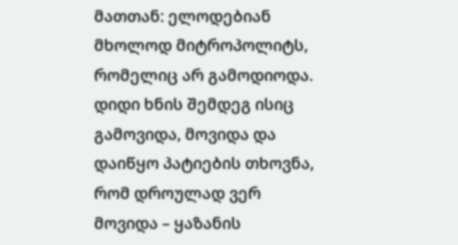მათთან: ელოდებიან მხოლოდ მიტროპოლიტს, რომელიც არ გამოდიოდა. დიდი ხნის შემდეგ ისიც გამოვიდა, მოვიდა და დაიწყო პატიების თხოვნა, რომ დროულად ვერ მოვიდა – ყაზანის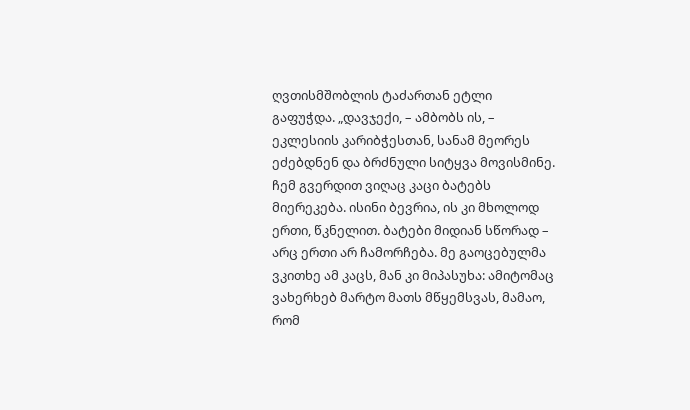ღვთისმშობლის ტაძართან ეტლი გაფუჭდა. „დავჯექი, – ამბობს ის, – ეკლესიის კარიბჭესთან, სანამ მეორეს ეძებდნენ და ბრძნული სიტყვა მოვისმინე. ჩემ გვერდით ვიღაც კაცი ბატებს მიერეკება. ისინი ბევრია, ის კი მხოლოდ ერთი, წკნელით. ბატები მიდიან სწორად – არც ერთი არ ჩამორჩება. მე გაოცებულმა ვკითხე ამ კაცს, მან კი მიპასუხა: ამიტომაც ვახერხებ მარტო მათს მწყემსვას, მამაო, რომ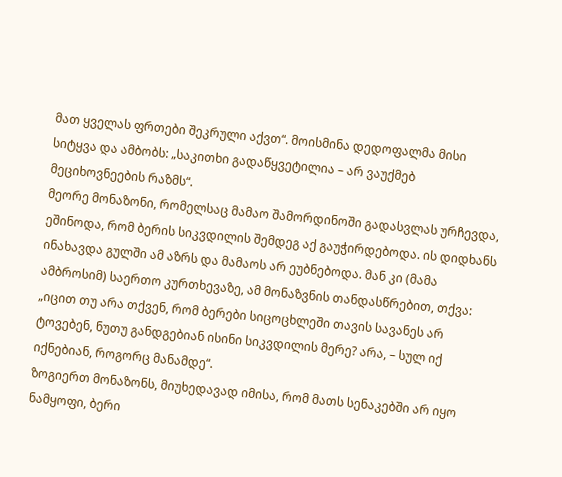მათ ყველას ფრთები შეკრული აქვთ“. მოისმინა დედოფალმა მისი სიტყვა და ამბობს: „საკითხი გადაწყვეტილია – არ ვაუქმებ მეციხოვნეების რაზმს“.
მეორე მონაზონი, რომელსაც მამაო შამორდინოში გადასვლას ურჩევდა, ეშინოდა, რომ ბერის სიკვდილის შემდეგ აქ გაუჭირდებოდა. ის დიდხანს ინახავდა გულში ამ აზრს და მამაოს არ ეუბნებოდა. მან კი (მამა ამბროსიმ) საერთო კურთხევაზე, ამ მონაზვნის თანდასწრებით, თქვა: „იცით თუ არა თქვენ, რომ ბერები სიცოცხლეში თავის სავანეს არ ტოვებენ, ნუთუ განდგებიან ისინი სიკვდილის მერე? არა, – სულ იქ იქნებიან, როგორც მანამდე“.
ზოგიერთ მონაზონს, მიუხედავად იმისა, რომ მათს სენაკებში არ იყო ნამყოფი, ბერი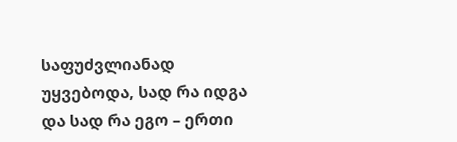საფუძვლიანად უყვებოდა, სად რა იდგა და სად რა ეგო – ერთი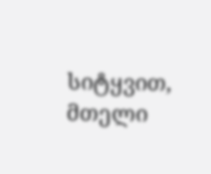სიტყვით, მთელი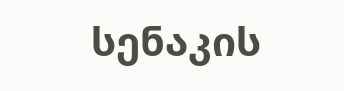სენაკის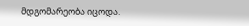მდგომარეობა იცოდა.